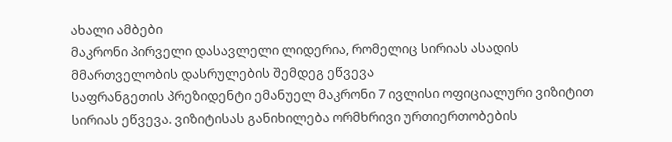ახალი ამბები
მაკრონი პირველი დასავლელი ლიდერია, რომელიც სირიას ასადის მმართველობის დასრულების შემდეგ ეწვევა
საფრანგეთის პრეზიდენტი ემანუელ მაკრონი 7 ივლისი ოფიციალური ვიზიტით სირიას ეწვევა. ვიზიტისას განიხილება ორმხრივი ურთიერთობების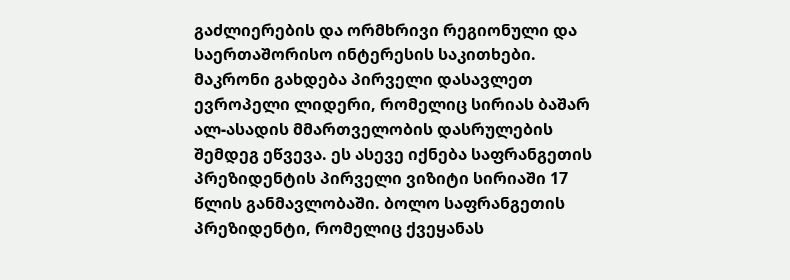გაძლიერების და ორმხრივი რეგიონული და საერთაშორისო ინტერესის საკითხები. მაკრონი გახდება პირველი დასავლეთ ევროპელი ლიდერი, რომელიც სირიას ბაშარ ალ-ასადის მმართველობის დასრულების შემდეგ ეწვევა. ეს ასევე იქნება საფრანგეთის პრეზიდენტის პირველი ვიზიტი სირიაში 17 წლის განმავლობაში. ბოლო საფრანგეთის პრეზიდენტი, რომელიც ქვეყანას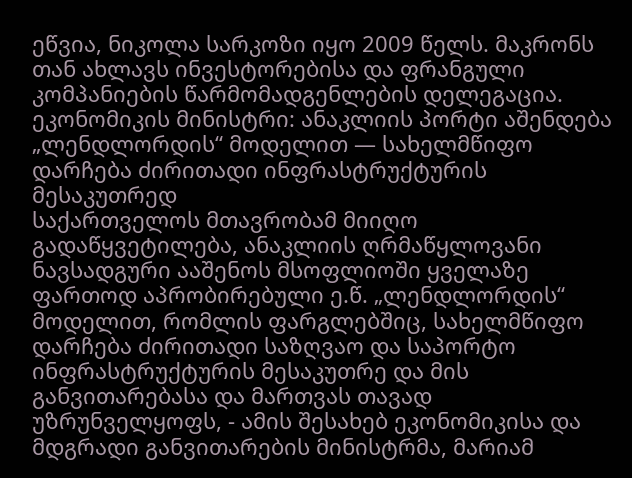ეწვია, ნიკოლა სარკოზი იყო 2009 წელს. მაკრონს თან ახლავს ინვესტორებისა და ფრანგული კომპანიების წარმომადგენლების დელეგაცია.
ეკონომიკის მინისტრი: ანაკლიის პორტი აშენდება „ლენდლორდის“ მოდელით — სახელმწიფო დარჩება ძირითადი ინფრასტრუქტურის მესაკუთრედ
საქართველოს მთავრობამ მიიღო გადაწყვეტილება, ანაკლიის ღრმაწყლოვანი ნავსადგური ააშენოს მსოფლიოში ყველაზე ფართოდ აპრობირებული ე.წ. „ლენდლორდის“ მოდელით, რომლის ფარგლებშიც, სახელმწიფო დარჩება ძირითადი საზღვაო და საპორტო ინფრასტრუქტურის მესაკუთრე და მის განვითარებასა და მართვას თავად უზრუნველყოფს, - ამის შესახებ ეკონომიკისა და მდგრადი განვითარების მინისტრმა, მარიამ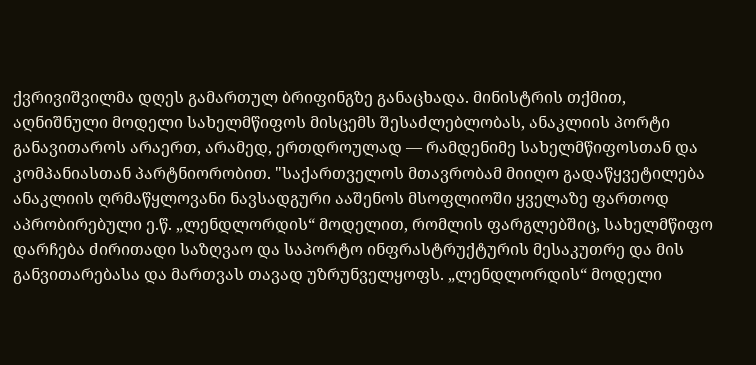ქვრივიშვილმა დღეს გამართულ ბრიფინგზე განაცხადა. მინისტრის თქმით, აღნიშნული მოდელი სახელმწიფოს მისცემს შესაძლებლობას, ანაკლიის პორტი განავითაროს არაერთ, არამედ, ერთდროულად — რამდენიმე სახელმწიფოსთან და კომპანიასთან პარტნიორობით. "საქართველოს მთავრობამ მიიღო გადაწყვეტილება ანაკლიის ღრმაწყლოვანი ნავსადგური ააშენოს მსოფლიოში ყველაზე ფართოდ აპრობირებული ე.წ. „ლენდლორდის“ მოდელით, რომლის ფარგლებშიც, სახელმწიფო დარჩება ძირითადი საზღვაო და საპორტო ინფრასტრუქტურის მესაკუთრე და მის განვითარებასა და მართვას თავად უზრუნველყოფს. „ლენდლორდის“ მოდელი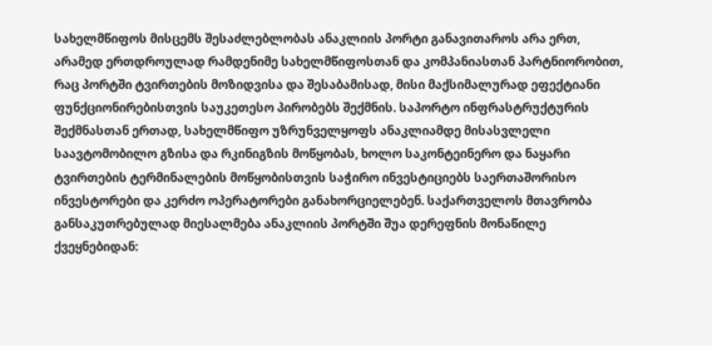სახელმწიფოს მისცემს შესაძლებლობას ანაკლიის პორტი განავითაროს არა ერთ, არამედ ერთდროულად რამდენიმე სახელმწიფოსთან და კომპანიასთან პარტნიორობით, რაც პორტში ტვირთების მოზიდვისა და შესაბამისად, მისი მაქსიმალურად ეფექტიანი ფუნქციონირებისთვის საუკეთესო პირობებს შექმნის. საპორტო ინფრასტრუქტურის შექმნასთან ერთად, სახელმწიფო უზრუნველყოფს ანაკლიამდე მისასვლელი საავტომობილო გზისა და რკინიგზის მოწყობას, ხოლო საკონტეინერო და ნაყარი ტვირთების ტერმინალების მოწყობისთვის საჭირო ინვესტიციებს საერთაშორისო ინვესტორები და კერძო ოპერატორები განახორციელებენ. საქართველოს მთავრობა განსაკუთრებულად მიესალმება ანაკლიის პორტში შუა დერეფნის მონაწილე ქვეყნებიდან: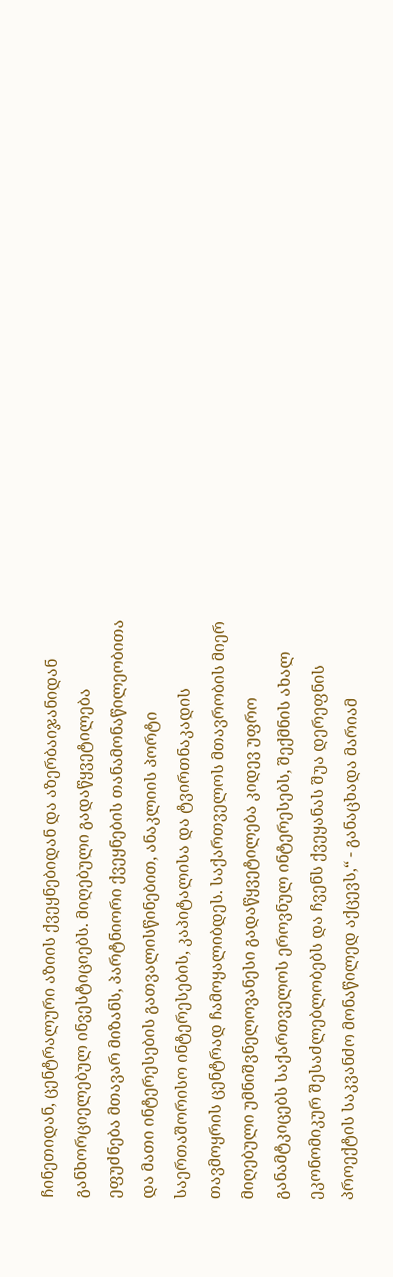ჩინეთიდან, ცენტრალური აზიის ქვეყნებიდან და აზერბაიჯანიდან განხორციელებულ ინვესტიციებს. მიღებული გადაწყვეტილება ეფუძნება მთავარ მიზანს, პარტნიორი ქვეყნების თანამონაწილეობითა და მათი ინტერესების გათვალისწინებით, ანაკლიის პორტი საერთაშორისო ინტერესების, კაპიტალისა და ტვირთნაკადის თავმოყრის ცენტრად ჩამოყალიბდეს. საქართველოს მთავრობის მიერ მიღებული უმნიშვნელოვანესი გადაწყვეტილება კიდევ უფრო განამტკიცებს საქართველოს ეროვნულ ინტერესებს, შექმნის ახალ ეკონომიკურ შესაძლებლობებს და ჩვენს ქვეყანას შუა დერეფნის პროექტის საკვანძო მონაწილედ აქცევს,“ - განაცხადა მარიამ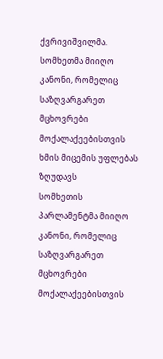ქვრივიშვილმა.
სომხეთმა მიიღო კანონი, რომელიც საზღვარგარეთ მცხოვრები მოქალაქეებისთვის ხმის მიცემის უფლებას ზღუდავს
სომხეთის პარლამენტმა მიიღო კანონი, რომელიც საზღვარგარეთ მცხოვრები მოქალაქეებისთვის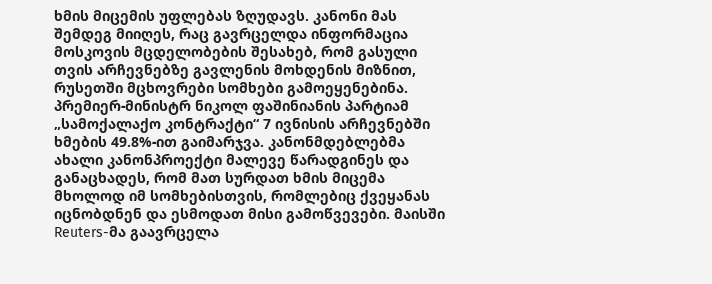ხმის მიცემის უფლებას ზღუდავს. კანონი მას შემდეგ მიიღეს, რაც გავრცელდა ინფორმაცია მოსკოვის მცდელობების შესახებ, რომ გასული თვის არჩევნებზე გავლენის მოხდენის მიზნით, რუსეთში მცხოვრები სომხები გამოეყენებინა. პრემიერ-მინისტრ ნიკოლ ფაშინიანის პარტიამ „სამოქალაქო კონტრაქტი“ 7 ივნისის არჩევნებში ხმების 49.8%-ით გაიმარჯვა. კანონმდებლებმა ახალი კანონპროექტი მალევე წარადგინეს და განაცხადეს, რომ მათ სურდათ ხმის მიცემა მხოლოდ იმ სომხებისთვის, რომლებიც ქვეყანას იცნობდნენ და ესმოდათ მისი გამოწვევები. მაისში Reuters-მა გაავრცელა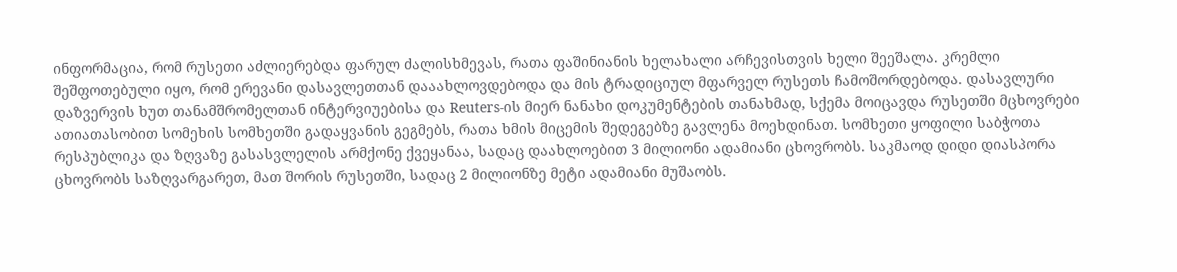ინფორმაცია, რომ რუსეთი აძლიერებდა ფარულ ძალისხმევას, რათა ფაშინიანის ხელახალი არჩევისთვის ხელი შეეშალა. კრემლი შეშფოთებული იყო, რომ ერევანი დასავლეთთან დააახლოვდებოდა და მის ტრადიციულ მფარველ რუსეთს ჩამოშორდებოდა. დასავლური დაზვერვის ხუთ თანამშრომელთან ინტერვიუებისა და Reuters-ის მიერ ნანახი დოკუმენტების თანახმად, სქემა მოიცავდა რუსეთში მცხოვრები ათიათასობით სომეხის სომხეთში გადაყვანის გეგმებს, რათა ხმის მიცემის შედეგებზე გავლენა მოეხდინათ. სომხეთი ყოფილი საბჭოთა რესპუბლიკა და ზღვაზე გასასვლელის არმქონე ქვეყანაა, სადაც დაახლოებით 3 მილიონი ადამიანი ცხოვრობს. საკმაოდ დიდი დიასპორა ცხოვრობს საზღვარგარეთ, მათ შორის რუსეთში, სადაც 2 მილიონზე მეტი ადამიანი მუშაობს.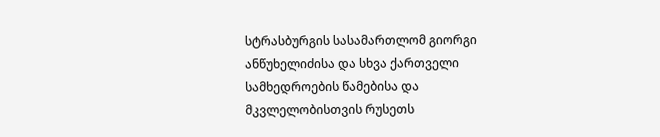სტრასბურგის სასამართლომ გიორგი ანწუხელიძისა და სხვა ქართველი სამხედროების წამებისა და მკვლელობისთვის რუსეთს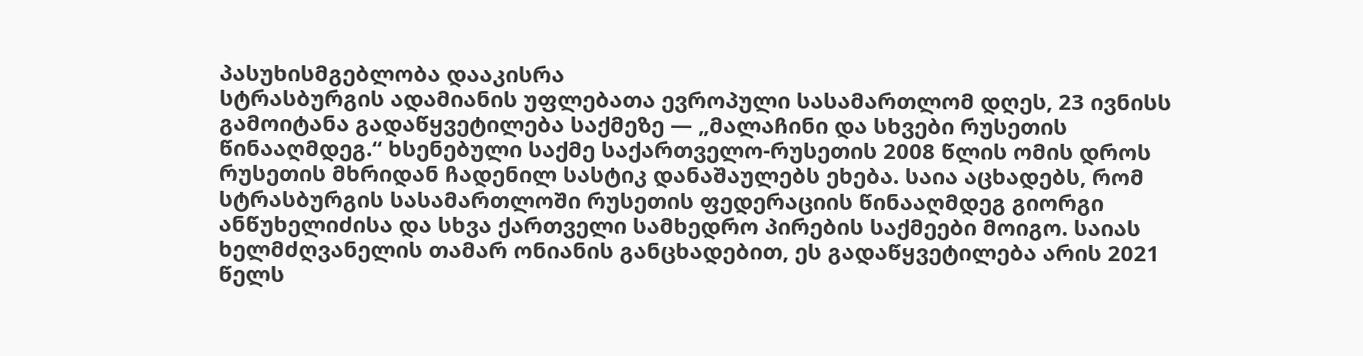პასუხისმგებლობა დააკისრა
სტრასბურგის ადამიანის უფლებათა ევროპული სასამართლომ დღეს, 23 ივნისს გამოიტანა გადაწყვეტილება საქმეზე — „მალაჩინი და სხვები რუსეთის წინააღმდეგ.“ ხსენებული საქმე საქართველო-რუსეთის 2008 წლის ომის დროს რუსეთის მხრიდან ჩადენილ სასტიკ დანაშაულებს ეხება. საია აცხადებს, რომ სტრასბურგის სასამართლოში რუსეთის ფედერაციის წინააღმდეგ გიორგი ანწუხელიძისა და სხვა ქართველი სამხედრო პირების საქმეები მოიგო. საიას ხელმძღვანელის თამარ ონიანის განცხადებით, ეს გადაწყვეტილება არის 2021 წელს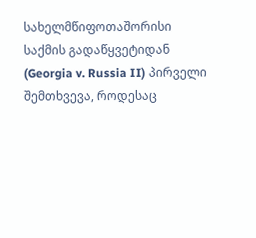სახელმწიფოთაშორისი საქმის გადაწყვეტიდან (Georgia v. Russia II) პირველი შემთხვევა, როდესაც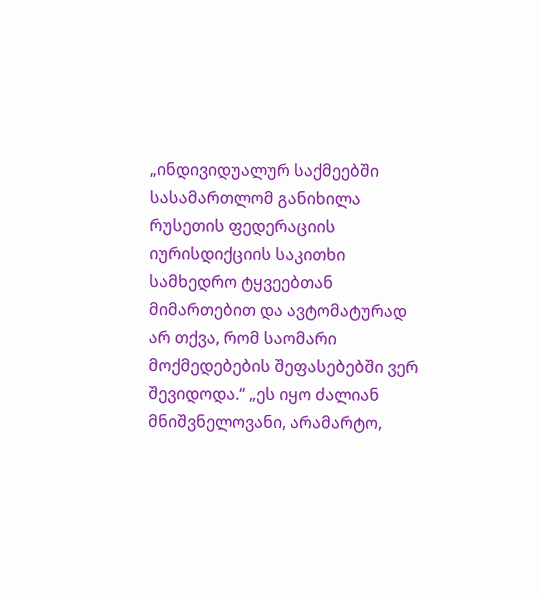„ინდივიდუალურ საქმეებში სასამართლომ განიხილა რუსეთის ფედერაციის იურისდიქციის საკითხი სამხედრო ტყვეებთან მიმართებით და ავტომატურად არ თქვა, რომ საომარი მოქმედებების შეფასებებში ვერ შევიდოდა.“ „ეს იყო ძალიან მნიშვნელოვანი, არამარტო,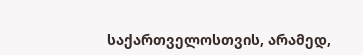საქართველოსთვის, არამედ,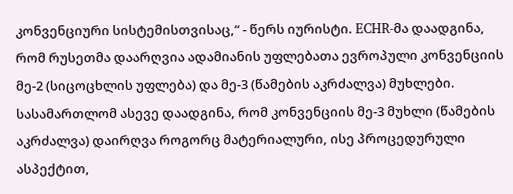კონვენციური სისტემისთვისაც,“ - წერს იურისტი. ECHR-მა დაადგინა, რომ რუსეთმა დაარღვია ადამიანის უფლებათა ევროპული კონვენციის მე-2 (სიცოცხლის უფლება) და მე-3 (წამების აკრძალვა) მუხლები. სასამართლომ ასევე დაადგინა, რომ კონვენციის მე-3 მუხლი (წამების აკრძალვა) დაირღვა როგორც მატერიალური, ისე პროცედურული ასპექტით,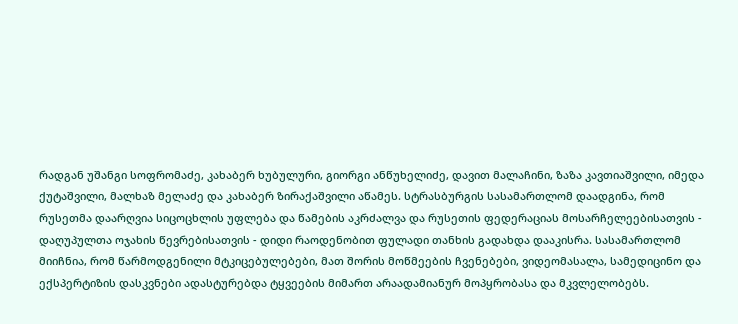რადგან უშანგი სოფრომაძე, კახაბერ ხუბულური, გიორგი ანწუხელიძე, დავით მალაჩინი, ზაზა კავთიაშვილი, იმედა ქუტაშვილი, მალხაზ მელაძე და კახაბერ ზირაქაშვილი აწამეს. სტრასბურგის სასამართლომ დაადგინა, რომ რუსეთმა დაარღვია სიცოცხლის უფლება და წამების აკრძალვა და რუსეთის ფედერაციას მოსარჩელეებისათვის - დაღუპულთა ოჯახის წევრებისათვის - დიდი რაოდენობით ფულადი თანხის გადახდა დააკისრა. სასამართლომ მიიჩნია, რომ წარმოდგენილი მტკიცებულებები, მათ შორის მოწმეების ჩვენებები, ვიდეომასალა, სამედიცინო და ექსპერტიზის დასკვნები ადასტურებდა ტყვეების მიმართ არაადამიანურ მოპყრობასა და მკვლელობებს.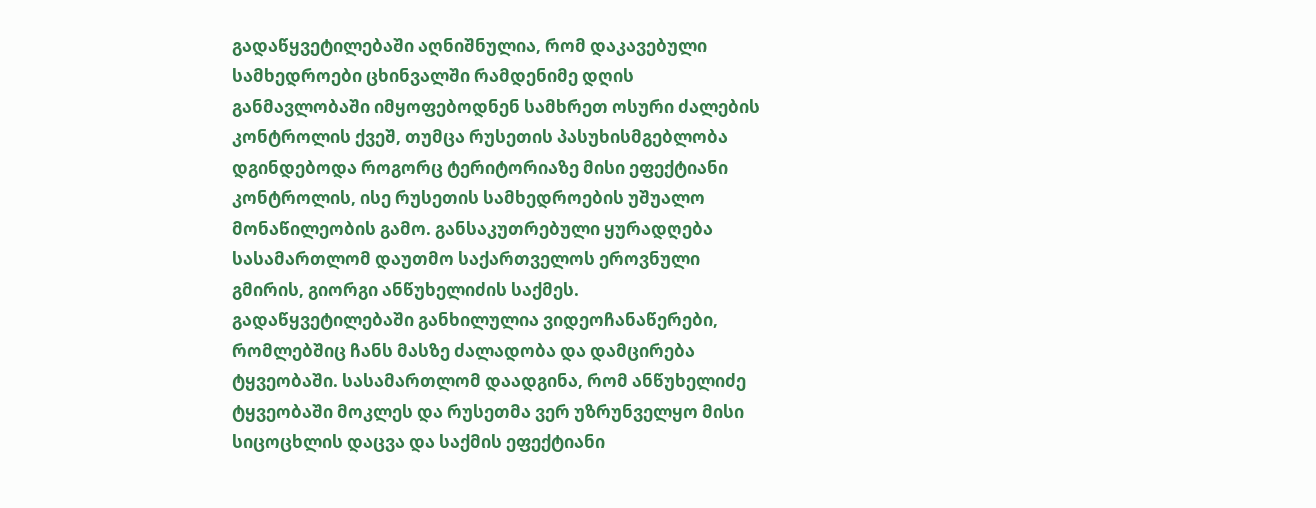გადაწყვეტილებაში აღნიშნულია, რომ დაკავებული სამხედროები ცხინვალში რამდენიმე დღის განმავლობაში იმყოფებოდნენ სამხრეთ ოსური ძალების კონტროლის ქვეშ, თუმცა რუსეთის პასუხისმგებლობა დგინდებოდა როგორც ტერიტორიაზე მისი ეფექტიანი კონტროლის, ისე რუსეთის სამხედროების უშუალო მონაწილეობის გამო. განსაკუთრებული ყურადღება სასამართლომ დაუთმო საქართველოს ეროვნული გმირის, გიორგი ანწუხელიძის საქმეს. გადაწყვეტილებაში განხილულია ვიდეოჩანაწერები, რომლებშიც ჩანს მასზე ძალადობა და დამცირება ტყვეობაში. სასამართლომ დაადგინა, რომ ანწუხელიძე ტყვეობაში მოკლეს და რუსეთმა ვერ უზრუნველყო მისი სიცოცხლის დაცვა და საქმის ეფექტიანი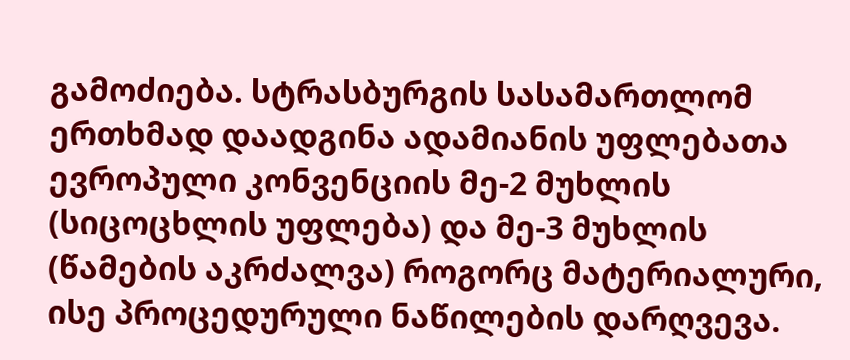გამოძიება. სტრასბურგის სასამართლომ ერთხმად დაადგინა ადამიანის უფლებათა ევროპული კონვენციის მე-2 მუხლის (სიცოცხლის უფლება) და მე-3 მუხლის (წამების აკრძალვა) როგორც მატერიალური, ისე პროცედურული ნაწილების დარღვევა.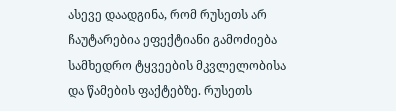ასევე დაადგინა, რომ რუსეთს არ ჩაუტარებია ეფექტიანი გამოძიება სამხედრო ტყვეების მკვლელობისა და წამების ფაქტებზე. რუსეთს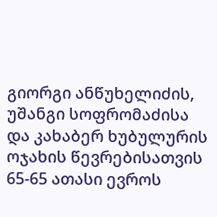გიორგი ანწუხელიძის, უშანგი სოფრომაძისა და კახაბერ ხუბულურის ოჯახის წევრებისათვის 65-65 ათასი ევროს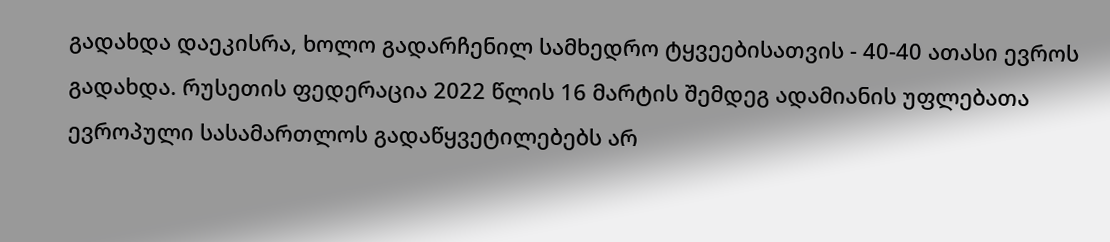გადახდა დაეკისრა, ხოლო გადარჩენილ სამხედრო ტყვეებისათვის - 40-40 ათასი ევროს გადახდა. რუსეთის ფედერაცია 2022 წლის 16 მარტის შემდეგ ადამიანის უფლებათა ევროპული სასამართლოს გადაწყვეტილებებს არ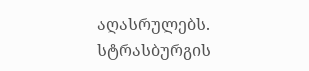აღასრულებს. სტრასბურგის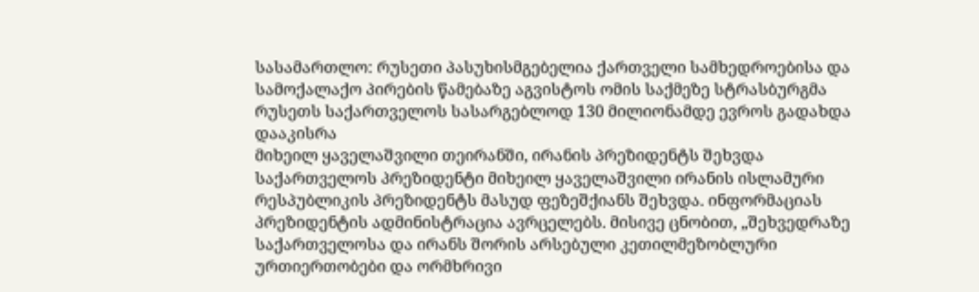სასამართლო: რუსეთი პასუხისმგებელია ქართველი სამხედროებისა და სამოქალაქო პირების წამებაზე აგვისტოს ომის საქმეზე სტრასბურგმა რუსეთს საქართველოს სასარგებლოდ 130 მილიონამდე ევროს გადახდა დააკისრა
მიხეილ ყაველაშვილი თეირანში, ირანის პრეზიდენტს შეხვდა
საქართველოს პრეზიდენტი მიხეილ ყაველაშვილი ირანის ისლამური რესპუბლიკის პრეზიდენტს მასუდ ფეზეშქიანს შეხვდა. ინფორმაციას პრეზიდენტის ადმინისტრაცია ავრცელებს. მისივე ცნობით, „შეხვედრაზე საქართველოსა და ირანს შორის არსებული კეთილმეზობლური ურთიერთობები და ორმხრივი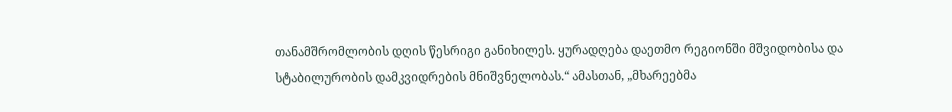თანამშრომლობის დღის წესრიგი განიხილეს. ყურადღება დაეთმო რეგიონში მშვიდობისა და სტაბილურობის დამკვიდრების მნიშვნელობას.“ ამასთან, „მხარეებმა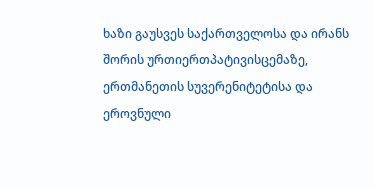ხაზი გაუსვეს საქართველოსა და ირანს შორის ურთიერთპატივისცემაზე, ერთმანეთის სუვერენიტეტისა და ეროვნული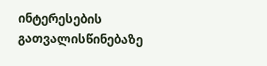ინტერესების გათვალისწინებაზე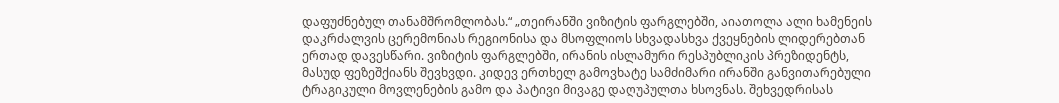დაფუძნებულ თანამშრომლობას.“ „თეირანში ვიზიტის ფარგლებში, აიათოლა ალი ხამენეის დაკრძალვის ცერემონიას რეგიონისა და მსოფლიოს სხვადასხვა ქვეყნების ლიდერებთან ერთად დავესწარი. ვიზიტის ფარგლებში, ირანის ისლამური რესპუბლიკის პრეზიდენტს, მასუდ ფეზეშქიანს შევხვდი. კიდევ ერთხელ გამოვხატე სამძიმარი ირანში განვითარებული ტრაგიკული მოვლენების გამო და პატივი მივაგე დაღუპულთა ხსოვნას. შეხვედრისას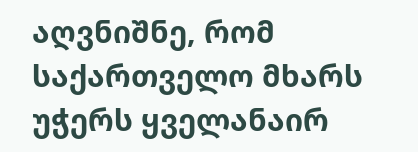აღვნიშნე, რომ საქართველო მხარს უჭერს ყველანაირ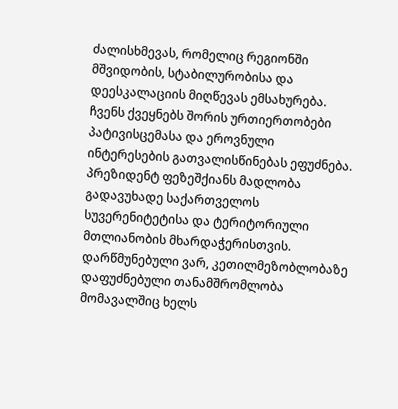ძალისხმევას, რომელიც რეგიონში მშვიდობის, სტაბილურობისა და დეესკალაციის მიღწევას ემსახურება. ჩვენს ქვეყნებს შორის ურთიერთობები პატივისცემასა და ეროვნული ინტერესების გათვალისწინებას ეფუძნება. პრეზიდენტ ფეზეშქიანს მადლობა გადავუხადე საქართველოს სუვერენიტეტისა და ტერიტორიული მთლიანობის მხარდაჭერისთვის. დარწმუნებული ვარ, კეთილმეზობლობაზე დაფუძნებული თანამშრომლობა მომავალშიც ხელს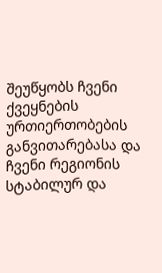შეუწყობს ჩვენი ქვეყნების ურთიერთობების განვითარებასა და ჩვენი რეგიონის სტაბილურ და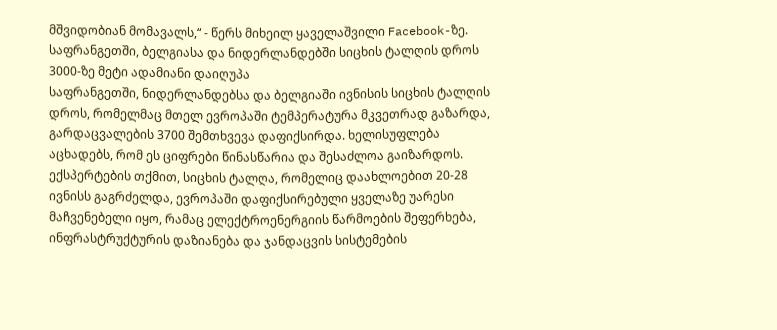მშვიდობიან მომავალს,“ - წერს მიხეილ ყაველაშვილი Facebook-ზე.
საფრანგეთში, ბელგიასა და ნიდერლანდებში სიცხის ტალღის დროს 3000-ზე მეტი ადამიანი დაიღუპა
საფრანგეთში, ნიდერლანდებსა და ბელგიაში ივნისის სიცხის ტალღის დროს, რომელმაც მთელ ევროპაში ტემპერატურა მკვეთრად გაზარდა, გარდაცვალების 3700 შემთხვევა დაფიქსირდა. ხელისუფლება აცხადებს, რომ ეს ციფრები წინასწარია და შესაძლოა გაიზარდოს. ექსპერტების თქმით, სიცხის ტალღა, რომელიც დაახლოებით 20-28 ივნისს გაგრძელდა, ევროპაში დაფიქსირებული ყველაზე უარესი მაჩვენებელი იყო, რამაც ელექტროენერგიის წარმოების შეფერხება, ინფრასტრუქტურის დაზიანება და ჯანდაცვის სისტემების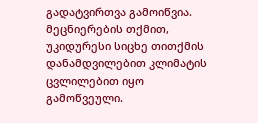გადატვირთვა გამოიწვია. მეცნიერების თქმით, უკიდურესი სიცხე თითქმის დანამდვილებით კლიმატის ცვლილებით იყო გამოწვეული.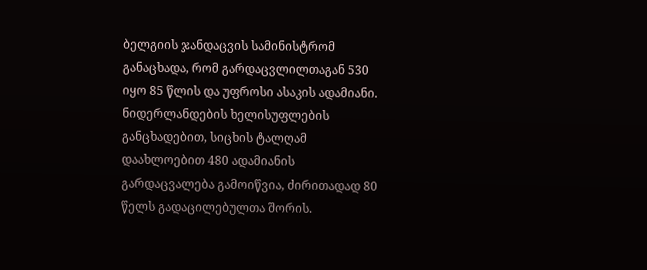ბელგიის ჯანდაცვის სამინისტრომ განაცხადა, რომ გარდაცვლილთაგან 530 იყო 85 წლის და უფროსი ასაკის ადამიანი. ნიდერლანდების ხელისუფლების განცხადებით, სიცხის ტალღამ დაახლოებით 480 ადამიანის გარდაცვალება გამოიწვია, ძირითადად 80 წელს გადაცილებულთა შორის.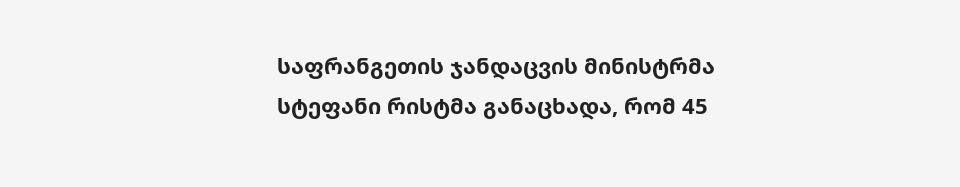საფრანგეთის ჯანდაცვის მინისტრმა სტეფანი რისტმა განაცხადა, რომ 45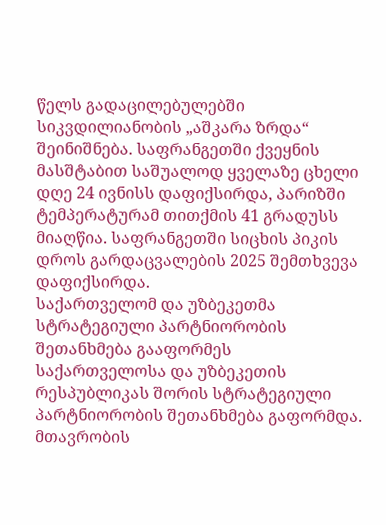წელს გადაცილებულებში სიკვდილიანობის „აშკარა ზრდა“ შეინიშნება. საფრანგეთში ქვეყნის მასშტაბით საშუალოდ ყველაზე ცხელი დღე 24 ივნისს დაფიქსირდა, პარიზში ტემპერატურამ თითქმის 41 გრადუსს მიაღწია. საფრანგეთში სიცხის პიკის დროს გარდაცვალების 2025 შემთხვევა დაფიქსირდა.
საქართველომ და უზბეკეთმა სტრატეგიული პარტნიორობის შეთანხმება გააფორმეს
საქართველოსა და უზბეკეთის რესპუბლიკას შორის სტრატეგიული პარტნიორობის შეთანხმება გაფორმდა. მთავრობის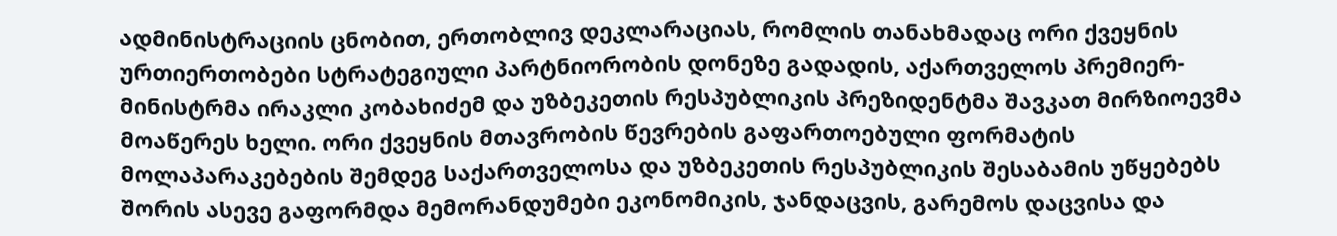ადმინისტრაციის ცნობით, ერთობლივ დეკლარაციას, რომლის თანახმადაც ორი ქვეყნის ურთიერთობები სტრატეგიული პარტნიორობის დონეზე გადადის, აქართველოს პრემიერ-მინისტრმა ირაკლი კობახიძემ და უზბეკეთის რესპუბლიკის პრეზიდენტმა შავკათ მირზიოევმა მოაწერეს ხელი. ორი ქვეყნის მთავრობის წევრების გაფართოებული ფორმატის მოლაპარაკებების შემდეგ საქართველოსა და უზბეკეთის რესპუბლიკის შესაბამის უწყებებს შორის ასევე გაფორმდა მემორანდუმები ეკონომიკის, ჯანდაცვის, გარემოს დაცვისა და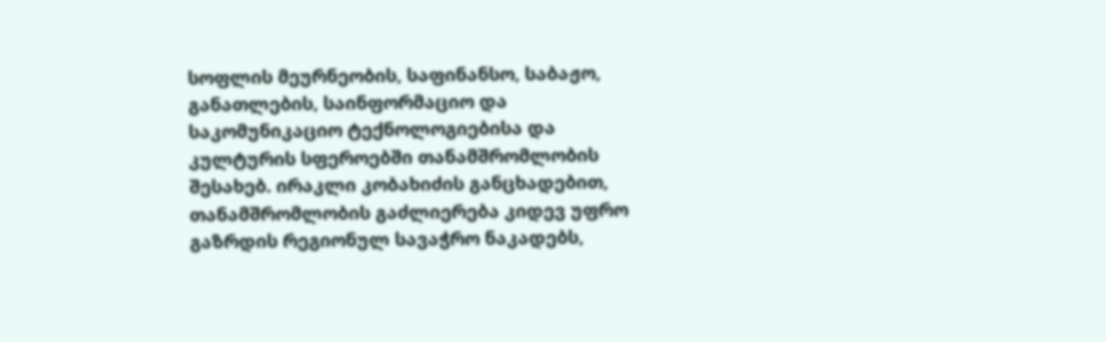სოფლის მეურნეობის, საფინანსო, საბაჟო, განათლების, საინფორმაციო და საკომუნიკაციო ტექნოლოგიებისა და კულტურის სფეროებში თანამშრომლობის შესახებ. ირაკლი კობახიძის განცხადებით, თანამშრომლობის გაძლიერება კიდევ უფრო გაზრდის რეგიონულ სავაჭრო ნაკადებს,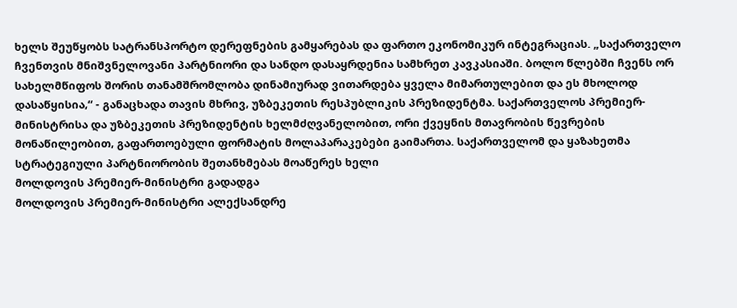ხელს შეუწყობს სატრანსპორტო დერეფნების გამყარებას და ფართო ეკონომიკურ ინტეგრაციას. „საქართველო ჩვენთვის მნიშვნელოვანი პარტნიორი და სანდო დასაყრდენია სამხრეთ კავკასიაში. ბოლო წლებში ჩვენს ორ სახელმწიფოს შორის თანამშრომლობა დინამიურად ვითარდება ყველა მიმართულებით და ეს მხოლოდ დასაწყისია,“ - განაცხადა თავის მხრივ, უზბეკეთის რესპუბლიკის პრეზიდენტმა. საქართველოს პრემიერ-მინისტრისა და უზბეკეთის პრეზიდენტის ხელმძღვანელობით, ორი ქვეყნის მთავრობის წევრების მონაწილეობით, გაფართოებული ფორმატის მოლაპარაკებები გაიმართა. საქართველომ და ყაზახეთმა სტრატეგიული პარტნიორობის შეთანხმებას მოაწერეს ხელი
მოლდოვის პრემიერ-მინისტრი გადადგა
მოლდოვის პრემიერ-მინისტრი ალექსანდრე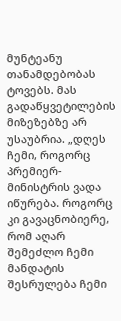მუნტეანუ თანამდებობას ტოვებს. მას გადაწყვეტილების მიზეზებზე არ უსაუბრია. „დღეს ჩემი, როგორც პრემიერ-მინისტრის ვადა იწურება. როგორც კი გავაცნობიერე, რომ აღარ შემეძლო ჩემი მანდატის შესრულება ჩემი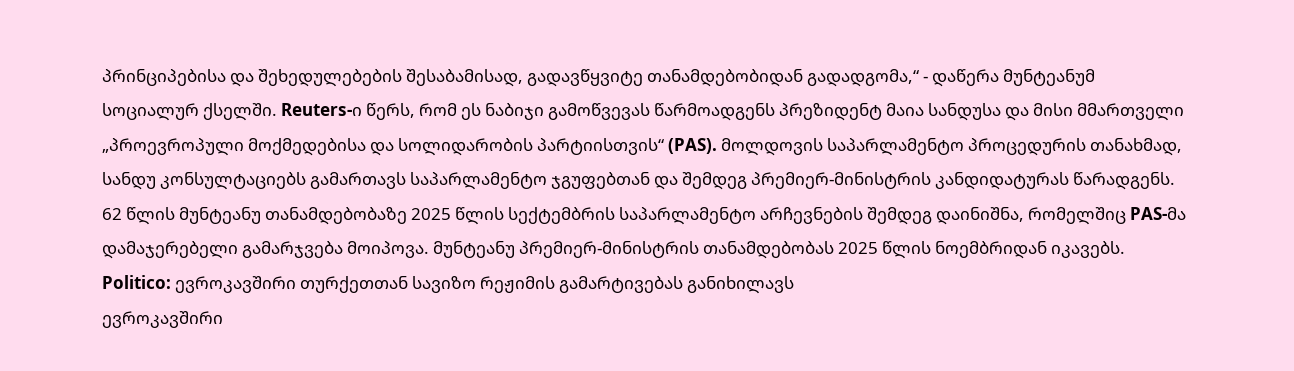პრინციპებისა და შეხედულებების შესაბამისად, გადავწყვიტე თანამდებობიდან გადადგომა,“ - დაწერა მუნტეანუმ სოციალურ ქსელში. Reuters-ი წერს, რომ ეს ნაბიჯი გამოწვევას წარმოადგენს პრეზიდენტ მაია სანდუსა და მისი მმართველი „პროევროპული მოქმედებისა და სოლიდარობის პარტიისთვის“ (PAS). მოლდოვის საპარლამენტო პროცედურის თანახმად, სანდუ კონსულტაციებს გამართავს საპარლამენტო ჯგუფებთან და შემდეგ პრემიერ-მინისტრის კანდიდატურას წარადგენს. 62 წლის მუნტეანუ თანამდებობაზე 2025 წლის სექტემბრის საპარლამენტო არჩევნების შემდეგ დაინიშნა, რომელშიც PAS-მა დამაჯერებელი გამარჯვება მოიპოვა. მუნტეანუ პრემიერ-მინისტრის თანამდებობას 2025 წლის ნოემბრიდან იკავებს.
Politico: ევროკავშირი თურქეთთან სავიზო რეჟიმის გამარტივებას განიხილავს
ევროკავშირი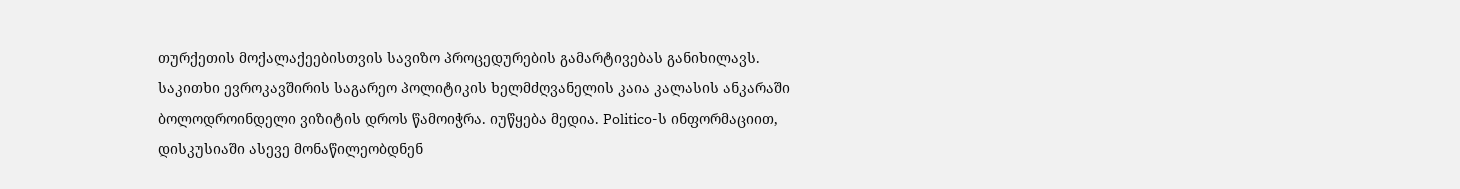თურქეთის მოქალაქეებისთვის სავიზო პროცედურების გამარტივებას განიხილავს. საკითხი ევროკავშირის საგარეო პოლიტიკის ხელმძღვანელის კაია კალასის ანკარაში ბოლოდროინდელი ვიზიტის დროს წამოიჭრა. იუწყება მედია. Politico-ს ინფორმაციით, დისკუსიაში ასევე მონაწილეობდნენ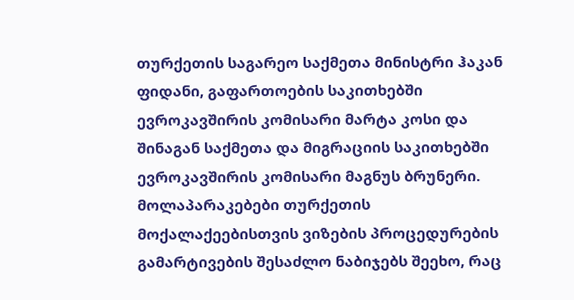თურქეთის საგარეო საქმეთა მინისტრი ჰაკან ფიდანი, გაფართოების საკითხებში ევროკავშირის კომისარი მარტა კოსი და შინაგან საქმეთა და მიგრაციის საკითხებში ევროკავშირის კომისარი მაგნუს ბრუნერი. მოლაპარაკებები თურქეთის მოქალაქეებისთვის ვიზების პროცედურების გამარტივების შესაძლო ნაბიჯებს შეეხო, რაც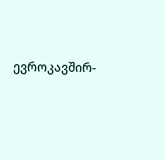ევროკავშირ-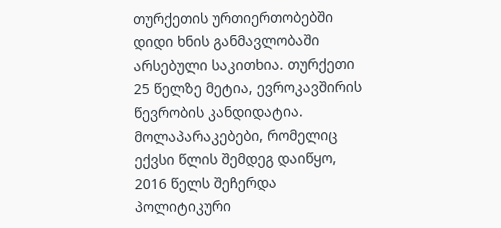თურქეთის ურთიერთობებში დიდი ხნის განმავლობაში არსებული საკითხია. თურქეთი 25 წელზე მეტია, ევროკავშირის წევრობის კანდიდატია. მოლაპარაკებები, რომელიც ექვსი წლის შემდეგ დაიწყო, 2016 წელს შეჩერდა პოლიტიკური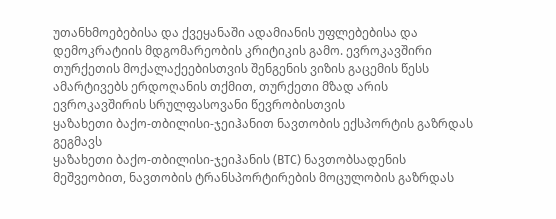უთანხმოებებისა და ქვეყანაში ადამიანის უფლებებისა და დემოკრატიის მდგომარეობის კრიტიკის გამო. ევროკავშირი თურქეთის მოქალაქეებისთვის შენგენის ვიზის გაცემის წესს ამარტივებს ერდოღანის თქმით, თურქეთი მზად არის ევროკავშირის სრულფასოვანი წევრობისთვის
ყაზახეთი ბაქო-თბილისი-ჯეიჰანით ნავთობის ექსპორტის გაზრდას გეგმავს
ყაზახეთი ბაქო-თბილისი-ჯეიჰანის (BTC) ნავთობსადენის მეშვეობით, ნავთობის ტრანსპორტირების მოცულობის გაზრდას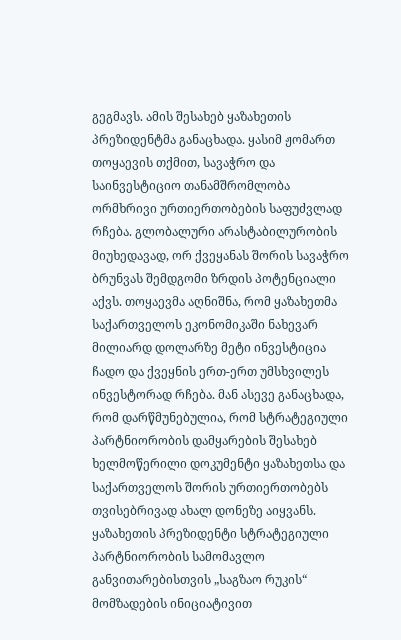გეგმავს. ამის შესახებ ყაზახეთის პრეზიდენტმა განაცხადა. ყასიმ ჟომართ თოყაევის თქმით, სავაჭრო და საინვესტიციო თანამშრომლობა ორმხრივი ურთიერთობების საფუძვლად რჩება. გლობალური არასტაბილურობის მიუხედავად, ორ ქვეყანას შორის სავაჭრო ბრუნვას შემდგომი ზრდის პოტენციალი აქვს. თოყაევმა აღნიშნა, რომ ყაზახეთმა საქართველოს ეკონომიკაში ნახევარ მილიარდ დოლარზე მეტი ინვესტიცია ჩადო და ქვეყნის ერთ-ერთ უმსხვილეს ინვესტორად რჩება. მან ასევე განაცხადა, რომ დარწმუნებულია, რომ სტრატეგიული პარტნიორობის დამყარების შესახებ ხელმოწერილი დოკუმენტი ყაზახეთსა და საქართველოს შორის ურთიერთობებს თვისებრივად ახალ დონეზე აიყვანს. ყაზახეთის პრეზიდენტი სტრატეგიული პარტნიორობის სამომავლო განვითარებისთვის „საგზაო რუკის“ მომზადების ინიციატივით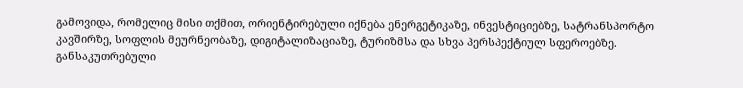გამოვიდა, რომელიც მისი თქმით, ორიენტირებული იქნება ენერგეტიკაზე, ინვესტიციებზე, სატრანსპორტო კავშირზე, სოფლის მეურნეობაზე, დიგიტალიზაციაზე, ტურიზმსა და სხვა პერსპექტიულ სფეროებზე. განსაკუთრებული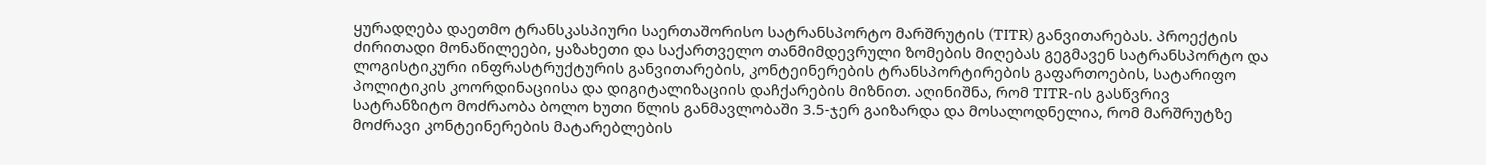ყურადღება დაეთმო ტრანსკასპიური საერთაშორისო სატრანსპორტო მარშრუტის (TITR) განვითარებას. პროექტის ძირითადი მონაწილეები, ყაზახეთი და საქართველო თანმიმდევრული ზომების მიღებას გეგმავენ სატრანსპორტო და ლოგისტიკური ინფრასტრუქტურის განვითარების, კონტეინერების ტრანსპორტირების გაფართოების, სატარიფო პოლიტიკის კოორდინაციისა და დიგიტალიზაციის დაჩქარების მიზნით. აღინიშნა, რომ TITR-ის გასწვრივ სატრანზიტო მოძრაობა ბოლო ხუთი წლის განმავლობაში 3.5-ჯერ გაიზარდა და მოსალოდნელია, რომ მარშრუტზე მოძრავი კონტეინერების მატარებლების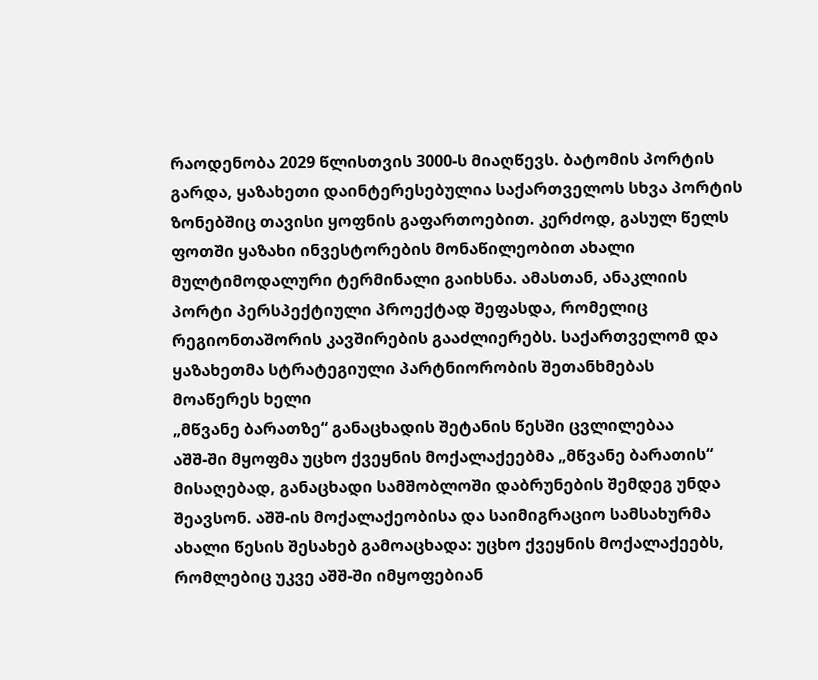რაოდენობა 2029 წლისთვის 3000-ს მიაღწევს. ბატომის პორტის გარდა, ყაზახეთი დაინტერესებულია საქართველოს სხვა პორტის ზონებშიც თავისი ყოფნის გაფართოებით. კერძოდ, გასულ წელს ფოთში ყაზახი ინვესტორების მონაწილეობით ახალი მულტიმოდალური ტერმინალი გაიხსნა. ამასთან, ანაკლიის პორტი პერსპექტიული პროექტად შეფასდა, რომელიც რეგიონთაშორის კავშირების გააძლიერებს. საქართველომ და ყაზახეთმა სტრატეგიული პარტნიორობის შეთანხმებას მოაწერეს ხელი
„მწვანე ბარათზე“ განაცხადის შეტანის წესში ცვლილებაა
აშშ-ში მყოფმა უცხო ქვეყნის მოქალაქეებმა „მწვანე ბარათის“ მისაღებად, განაცხადი სამშობლოში დაბრუნების შემდეგ უნდა შეავსონ. აშშ-ის მოქალაქეობისა და საიმიგრაციო სამსახურმა ახალი წესის შესახებ გამოაცხადა: უცხო ქვეყნის მოქალაქეებს, რომლებიც უკვე აშშ-ში იმყოფებიან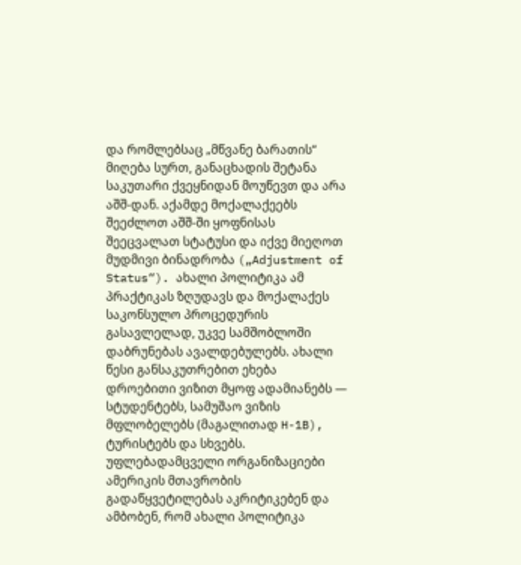და რომლებსაც „მწვანე ბარათის“ მიღება სურთ, განაცხადის შეტანა საკუთარი ქვეყნიდან მოუწევთ და არა აშშ-დან. აქამდე მოქალაქეებს შეეძლოთ აშშ-ში ყოფნისას შეეცვალათ სტატუსი და იქვე მიეღოთ მუდმივი ბინადრობა („Adjustment of Status“). ახალი პოლიტიკა ამ პრაქტიკას ზღუდავს და მოქალაქეს საკონსულო პროცედურის გასავლელად, უკვე სამშობლოში დაბრუნებას ავალდებულებს. ახალი წესი განსაკუთრებით ეხება დროებითი ვიზით მყოფ ადამიანებს — სტუდენტებს, სამუშაო ვიზის მფლობელებს (მაგალითად H-1B), ტურისტებს და სხვებს. უფლებადამცველი ორგანიზაციები ამერიკის მთავრობის გადაწყვეტილებას აკრიტიკებენ და ამბობენ, რომ ახალი პოლიტიკა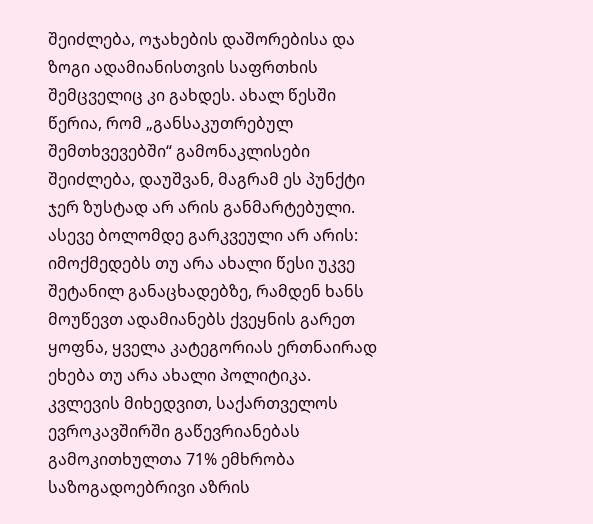შეიძლება, ოჯახების დაშორებისა და ზოგი ადამიანისთვის საფრთხის შემცველიც კი გახდეს. ახალ წესში წერია, რომ „განსაკუთრებულ შემთხვევებში“ გამონაკლისები შეიძლება, დაუშვან, მაგრამ ეს პუნქტი ჯერ ზუსტად არ არის განმარტებული. ასევე ბოლომდე გარკვეული არ არის: იმოქმედებს თუ არა ახალი წესი უკვე შეტანილ განაცხადებზე, რამდენ ხანს მოუწევთ ადამიანებს ქვეყნის გარეთ ყოფნა, ყველა კატეგორიას ერთნაირად ეხება თუ არა ახალი პოლიტიკა.
კვლევის მიხედვით, საქართველოს ევროკავშირში გაწევრიანებას გამოკითხულთა 71% ემხრობა
საზოგადოებრივი აზრის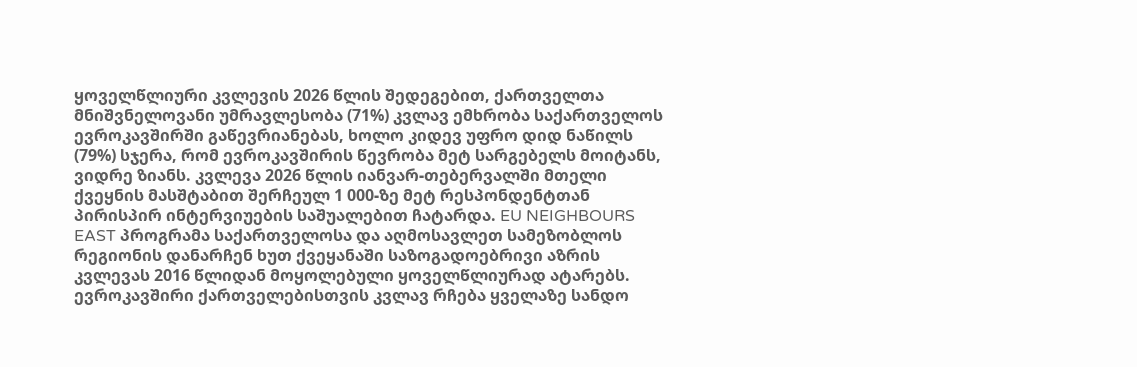ყოველწლიური კვლევის 2026 წლის შედეგებით, ქართველთა მნიშვნელოვანი უმრავლესობა (71%) კვლავ ემხრობა საქართველოს ევროკავშირში გაწევრიანებას, ხოლო კიდევ უფრო დიდ ნაწილს (79%) სჯერა, რომ ევროკავშირის წევრობა მეტ სარგებელს მოიტანს, ვიდრე ზიანს. კვლევა 2026 წლის იანვარ-თებერვალში მთელი ქვეყნის მასშტაბით შერჩეულ 1 000-ზე მეტ რესპონდენტთან პირისპირ ინტერვიუების საშუალებით ჩატარდა. EU NEIGHBOURS EAST პროგრამა საქართველოსა და აღმოსავლეთ სამეზობლოს რეგიონის დანარჩენ ხუთ ქვეყანაში საზოგადოებრივი აზრის კვლევას 2016 წლიდან მოყოლებული ყოველწლიურად ატარებს. ევროკავშირი ქართველებისთვის კვლავ რჩება ყველაზე სანდო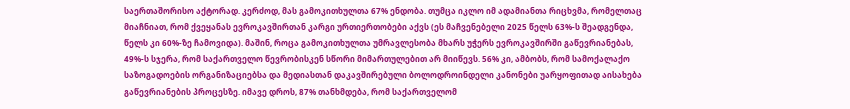საერთაშორისო აქტორად. კერძოდ, მას გამოკითხულთა 67% ენდობა. თუმცა იკლო იმ ადამიანთა რიცხვმა, რომელთაც მიაჩნიათ, რომ ქვეყანას ევროკავშირთან კარგი ურთიერთობები აქვს (ეს მაჩვენებელი 2025 წელს 63%-ს შეადგენდა, წელს კი 60%-ზე ჩამოვიდა). მაშინ, როცა გამოკითხულთა უმრავლესობა მხარს უჭერს ევროკავშირში გაწევრიანებას, 49%-ს სჯერა, რომ საქართველო წევრობისკენ სწორი მიმართულებით არ მიიწევს. 56% კი, ამბობს, რომ სამოქალაქო საზოგადოების ორგანიზაციებსა და მედიასთან დაკავშირებული ბოლოდროინდელი კანონები უარყოფითად აისახება გაწევრიანების პროცესზე. იმავე დროს, 87% თანხმდება, რომ საქართველომ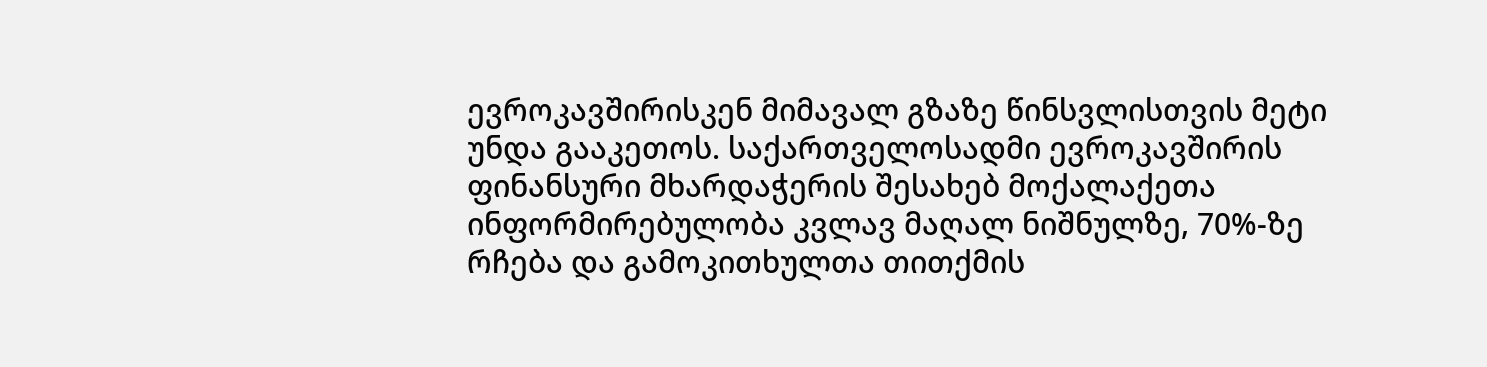ევროკავშირისკენ მიმავალ გზაზე წინსვლისთვის მეტი უნდა გააკეთოს. საქართველოსადმი ევროკავშირის ფინანსური მხარდაჭერის შესახებ მოქალაქეთა ინფორმირებულობა კვლავ მაღალ ნიშნულზე, 70%-ზე რჩება და გამოკითხულთა თითქმის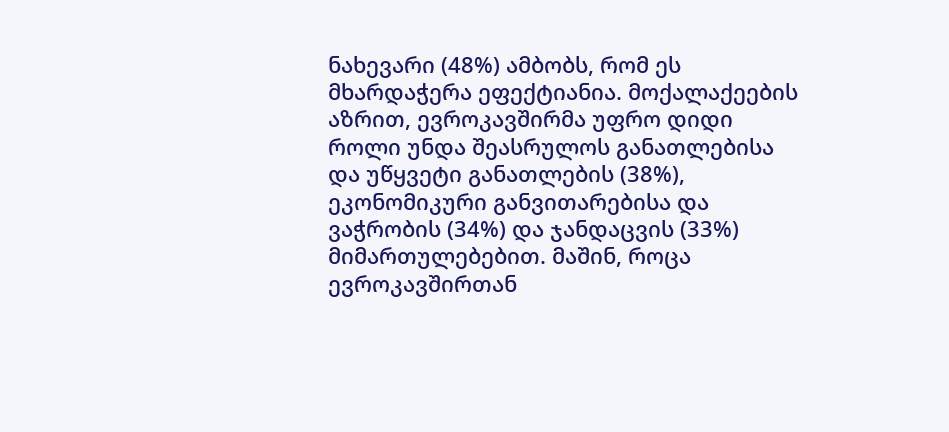ნახევარი (48%) ამბობს, რომ ეს მხარდაჭერა ეფექტიანია. მოქალაქეების აზრით, ევროკავშირმა უფრო დიდი როლი უნდა შეასრულოს განათლებისა და უწყვეტი განათლების (38%), ეკონომიკური განვითარებისა და ვაჭრობის (34%) და ჯანდაცვის (33%) მიმართულებებით. მაშინ, როცა ევროკავშირთან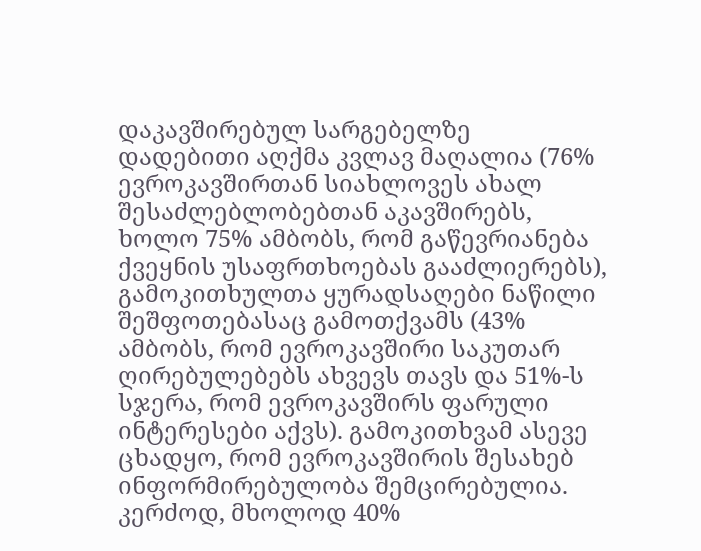დაკავშირებულ სარგებელზე დადებითი აღქმა კვლავ მაღალია (76% ევროკავშირთან სიახლოვეს ახალ შესაძლებლობებთან აკავშირებს, ხოლო 75% ამბობს, რომ გაწევრიანება ქვეყნის უსაფრთხოებას გააძლიერებს), გამოკითხულთა ყურადსაღები ნაწილი შეშფოთებასაც გამოთქვამს (43% ამბობს, რომ ევროკავშირი საკუთარ ღირებულებებს ახვევს თავს და 51%-ს სჯერა, რომ ევროკავშირს ფარული ინტერესები აქვს). გამოკითხვამ ასევე ცხადყო, რომ ევროკავშირის შესახებ ინფორმირებულობა შემცირებულია. კერძოდ, მხოლოდ 40%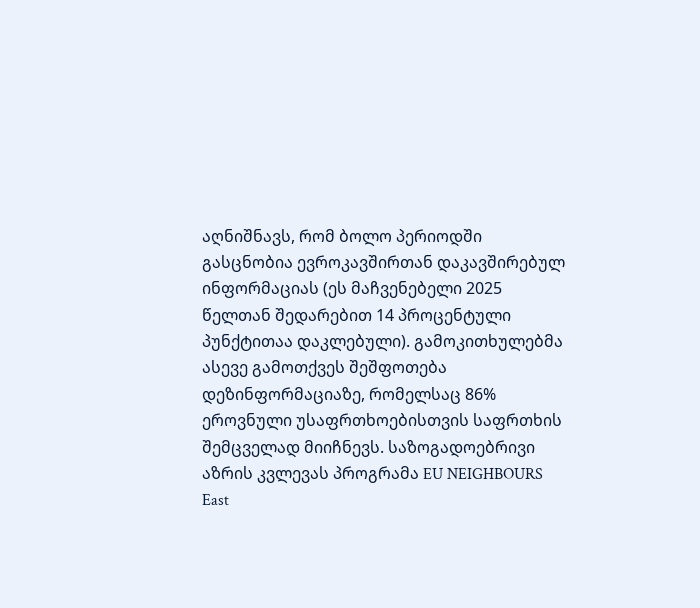აღნიშნავს, რომ ბოლო პერიოდში გასცნობია ევროკავშირთან დაკავშირებულ ინფორმაციას (ეს მაჩვენებელი 2025 წელთან შედარებით 14 პროცენტული პუნქტითაა დაკლებული). გამოკითხულებმა ასევე გამოთქვეს შეშფოთება დეზინფორმაციაზე, რომელსაც 86% ეროვნული უსაფრთხოებისთვის საფრთხის შემცველად მიიჩნევს. საზოგადოებრივი აზრის კვლევას პროგრამა EU NEIGHBOURS East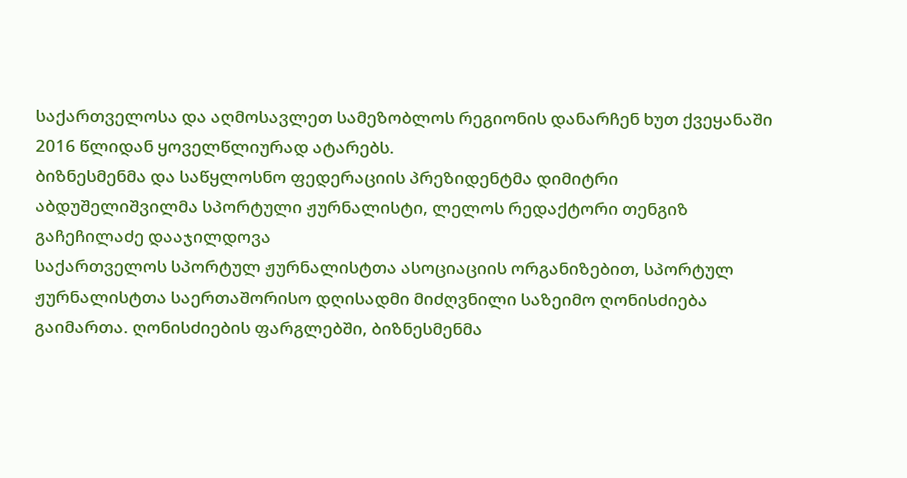საქართველოსა და აღმოსავლეთ სამეზობლოს რეგიონის დანარჩენ ხუთ ქვეყანაში 2016 წლიდან ყოველწლიურად ატარებს.
ბიზნესმენმა და საწყლოსნო ფედერაციის პრეზიდენტმა დიმიტრი აბდუშელიშვილმა სპორტული ჟურნალისტი, ლელოს რედაქტორი თენგიზ გაჩეჩილაძე დააჯილდოვა
საქართველოს სპორტულ ჟურნალისტთა ასოციაციის ორგანიზებით, სპორტულ ჟურნალისტთა საერთაშორისო დღისადმი მიძღვნილი საზეიმო ღონისძიება გაიმართა. ღონისძიების ფარგლებში, ბიზნესმენმა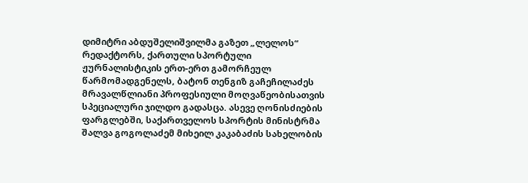დიმიტრი აბდუშელიშვილმა გაზეთ „ლელოს“ რედაქტორს, ქართული სპორტული ჟურნალისტიკის ერთ-ერთ გამორჩეულ წარმომადგენელს, ბატონ თენგიზ გაჩეჩილაძეს მრავალწლიანი პროფესიული მოღვაწეობისათვის სპეციალური ჯილდო გადასცა. ასევე ღონისძიების ფარგლებში, საქართველოს სპორტის მინისტრმა შალვა გოგოლაძემ მიხეილ კაკაბაძის სახელობის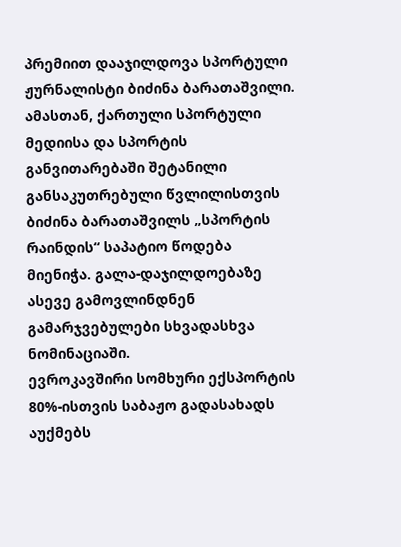პრემიით დააჯილდოვა სპორტული ჟურნალისტი ბიძინა ბარათაშვილი. ამასთან, ქართული სპორტული მედიისა და სპორტის განვითარებაში შეტანილი განსაკუთრებული წვლილისთვის ბიძინა ბარათაშვილს „სპორტის რაინდის“ საპატიო წოდება მიენიჭა. გალა-დაჯილდოებაზე ასევე გამოვლინდნენ გამარჯვებულები სხვადასხვა ნომინაციაში.
ევროკავშირი სომხური ექსპორტის 80%-ისთვის საბაჟო გადასახადს აუქმებს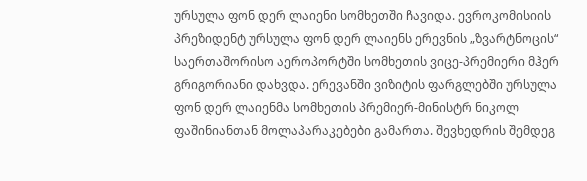ურსულა ფონ დერ ლაიენი სომხეთში ჩავიდა. ევროკომისიის პრეზიდენტ ურსულა ფონ დერ ლაიენს ერევნის „ზვარტნოცის“ საერთაშორისო აეროპორტში სომხეთის ვიცე-პრემიერი მჰერ გრიგორიანი დახვდა. ერევანში ვიზიტის ფარგლებში ურსულა ფონ დერ ლაიენმა სომხეთის პრემიერ-მინისტრ ნიკოლ ფაშინიანთან მოლაპარაკებები გამართა. შევხედრის შემდეგ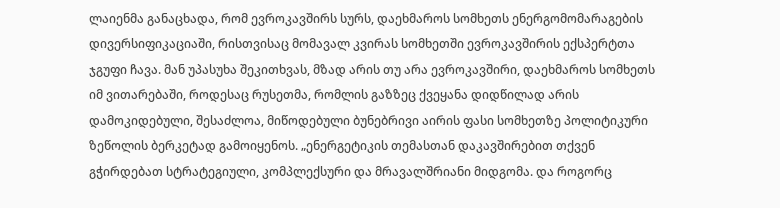ლაიენმა განაცხადა, რომ ევროკავშირს სურს, დაეხმაროს სომხეთს ენერგომომარაგების დივერსიფიკაციაში, რისთვისაც მომავალ კვირას სომხეთში ევროკავშირის ექსპერტთა ჯგუფი ჩავა. მან უპასუხა შეკითხვას, მზად არის თუ არა ევროკავშირი, დაეხმაროს სომხეთს იმ ვითარებაში, როდესაც რუსეთმა, რომლის გაზზეც ქვეყანა დიდწილად არის დამოკიდებული, შესაძლოა, მიწოდებული ბუნებრივი აირის ფასი სომხეთზე პოლიტიკური ზეწოლის ბერკეტად გამოიყენოს. „ენერგეტიკის თემასთან დაკავშირებით თქვენ გჭირდებათ სტრატეგიული, კომპლექსური და მრავალშრიანი მიდგომა. და როგორც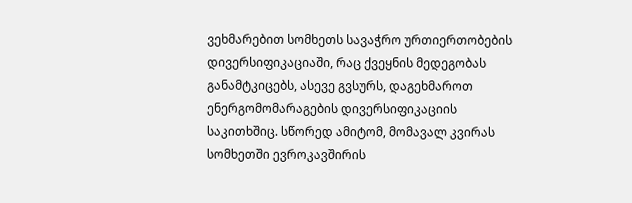ვეხმარებით სომხეთს სავაჭრო ურთიერთობების დივერსიფიკაციაში, რაც ქვეყნის მედეგობას განამტკიცებს, ასევე გვსურს, დაგეხმაროთ ენერგომომარაგების დივერსიფიკაციის საკითხშიც. სწორედ ამიტომ, მომავალ კვირას სომხეთში ევროკავშირის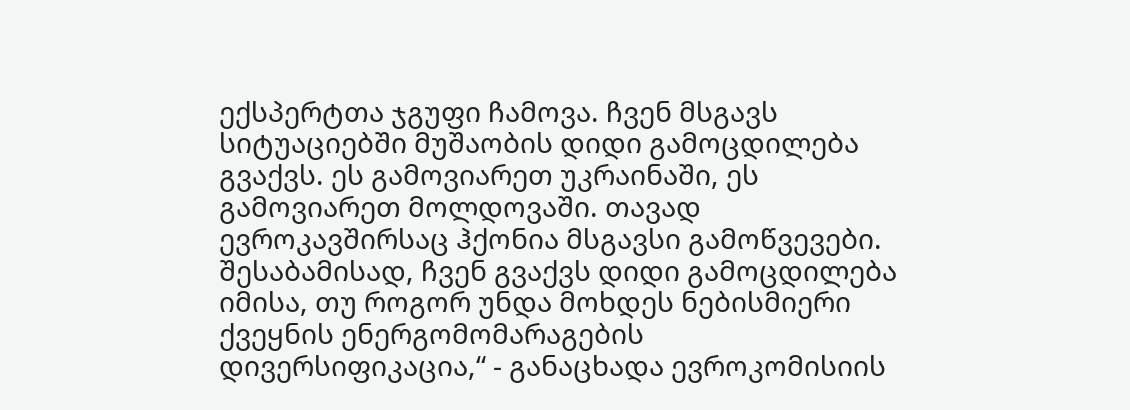ექსპერტთა ჯგუფი ჩამოვა. ჩვენ მსგავს სიტუაციებში მუშაობის დიდი გამოცდილება გვაქვს. ეს გამოვიარეთ უკრაინაში, ეს გამოვიარეთ მოლდოვაში. თავად ევროკავშირსაც ჰქონია მსგავსი გამოწვევები. შესაბამისად, ჩვენ გვაქვს დიდი გამოცდილება იმისა, თუ როგორ უნდა მოხდეს ნებისმიერი ქვეყნის ენერგომომარაგების დივერსიფიკაცია,“ - განაცხადა ევროკომისიის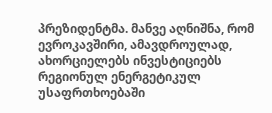პრეზიდენტმა. მანვე აღნიშნა, რომ ევროკავშირი, ამავდროულად, ახორციელებს ინვესტიციებს რეგიონულ ენერგეტიკულ უსაფრთხოებაში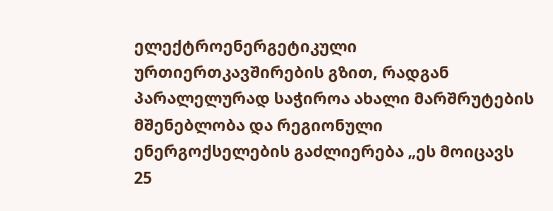ელექტროენერგეტიკული ურთიერთკავშირების გზით, რადგან პარალელურად საჭიროა ახალი მარშრუტების მშენებლობა და რეგიონული ენერგოქსელების გაძლიერება „ეს მოიცავს 25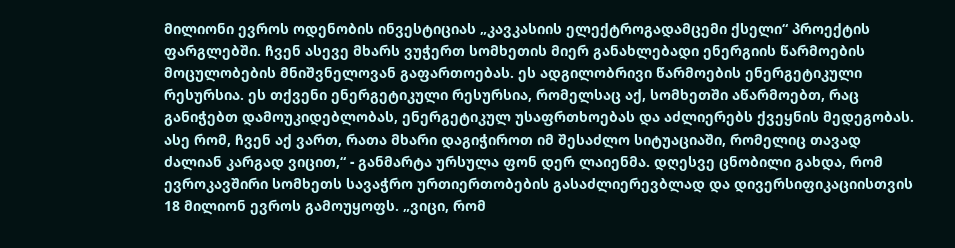მილიონი ევროს ოდენობის ინვესტიციას „კავკასიის ელექტროგადამცემი ქსელი“ პროექტის ფარგლებში. ჩვენ ასევე მხარს ვუჭერთ სომხეთის მიერ განახლებადი ენერგიის წარმოების მოცულობების მნიშვნელოვან გაფართოებას. ეს ადგილობრივი წარმოების ენერგეტიკული რესურსია. ეს თქვენი ენერგეტიკული რესურსია, რომელსაც აქ, სომხეთში აწარმოებთ, რაც განიჭებთ დამოუკიდებლობას, ენერგეტიკულ უსაფრთხოებას და აძლიერებს ქვეყნის მედეგობას. ასე რომ, ჩვენ აქ ვართ, რათა მხარი დაგიჭიროთ იმ შესაძლო სიტუაციაში, რომელიც თავად ძალიან კარგად ვიცით,“ - განმარტა ურსულა ფონ დერ ლაიენმა. დღესვე ცნობილი გახდა, რომ ევროკავშირი სომხეთს სავაჭრო ურთიერთობების გასაძლიერევბლად და დივერსიფიკაციისთვის 18 მილიონ ევროს გამოუყოფს. „ვიცი, რომ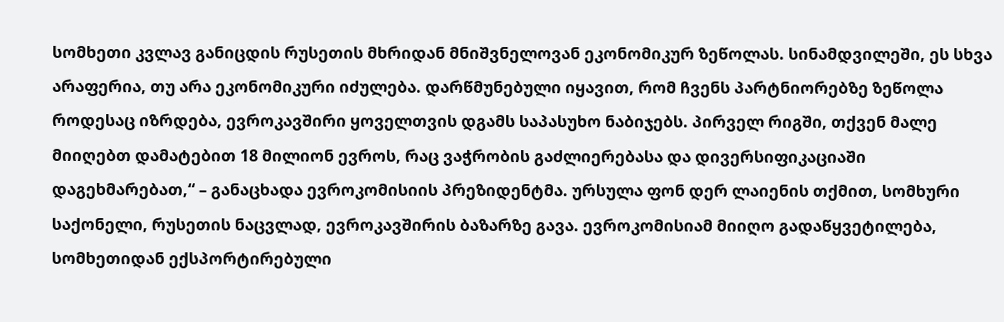სომხეთი კვლავ განიცდის რუსეთის მხრიდან მნიშვნელოვან ეკონომიკურ ზეწოლას. სინამდვილეში, ეს სხვა არაფერია, თუ არა ეკონომიკური იძულება. დარწმუნებული იყავით, რომ ჩვენს პარტნიორებზე ზეწოლა როდესაც იზრდება, ევროკავშირი ყოველთვის დგამს საპასუხო ნაბიჯებს. პირველ რიგში, თქვენ მალე მიიღებთ დამატებით 18 მილიონ ევროს, რაც ვაჭრობის გაძლიერებასა და დივერსიფიკაციაში დაგეხმარებათ,“ – განაცხადა ევროკომისიის პრეზიდენტმა. ურსულა ფონ დერ ლაიენის თქმით, სომხური საქონელი, რუსეთის ნაცვლად, ევროკავშირის ბაზარზე გავა. ევროკომისიამ მიიღო გადაწყვეტილება, სომხეთიდან ექსპორტირებული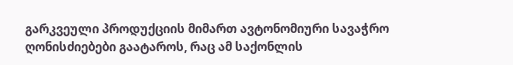გარკვეული პროდუქციის მიმართ ავტონომიური სავაჭრო ღონისძიებები გაატაროს, რაც ამ საქონლის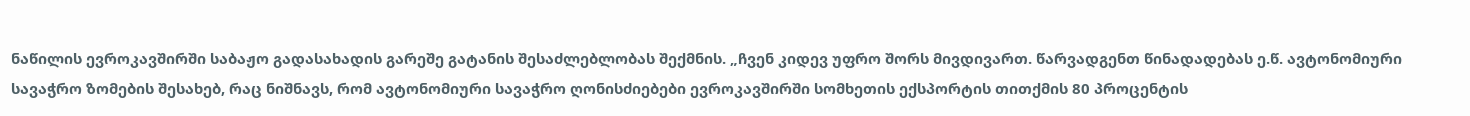ნაწილის ევროკავშირში საბაჟო გადასახადის გარეშე გატანის შესაძლებლობას შექმნის. „ჩვენ კიდევ უფრო შორს მივდივართ. წარვადგენთ წინადადებას ე.წ. ავტონომიური სავაჭრო ზომების შესახებ, რაც ნიშნავს, რომ ავტონომიური სავაჭრო ღონისძიებები ევროკავშირში სომხეთის ექსპორტის თითქმის 80 პროცენტის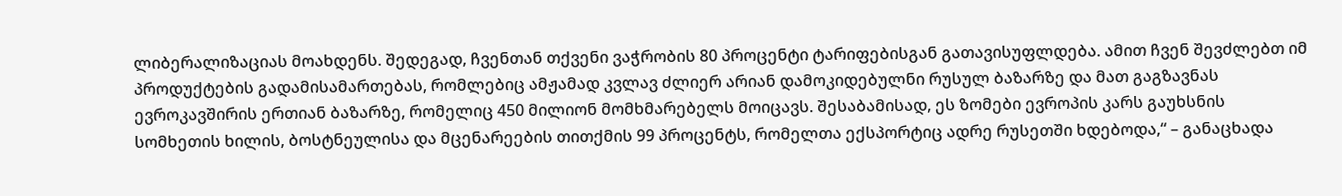ლიბერალიზაციას მოახდენს. შედეგად, ჩვენთან თქვენი ვაჭრობის 80 პროცენტი ტარიფებისგან გათავისუფლდება. ამით ჩვენ შევძლებთ იმ პროდუქტების გადამისამართებას, რომლებიც ამჟამად კვლავ ძლიერ არიან დამოკიდებულნი რუსულ ბაზარზე და მათ გაგზავნას ევროკავშირის ერთიან ბაზარზე, რომელიც 450 მილიონ მომხმარებელს მოიცავს. შესაბამისად, ეს ზომები ევროპის კარს გაუხსნის სომხეთის ხილის, ბოსტნეულისა და მცენარეების თითქმის 99 პროცენტს, რომელთა ექსპორტიც ადრე რუსეთში ხდებოდა,“ – განაცხადა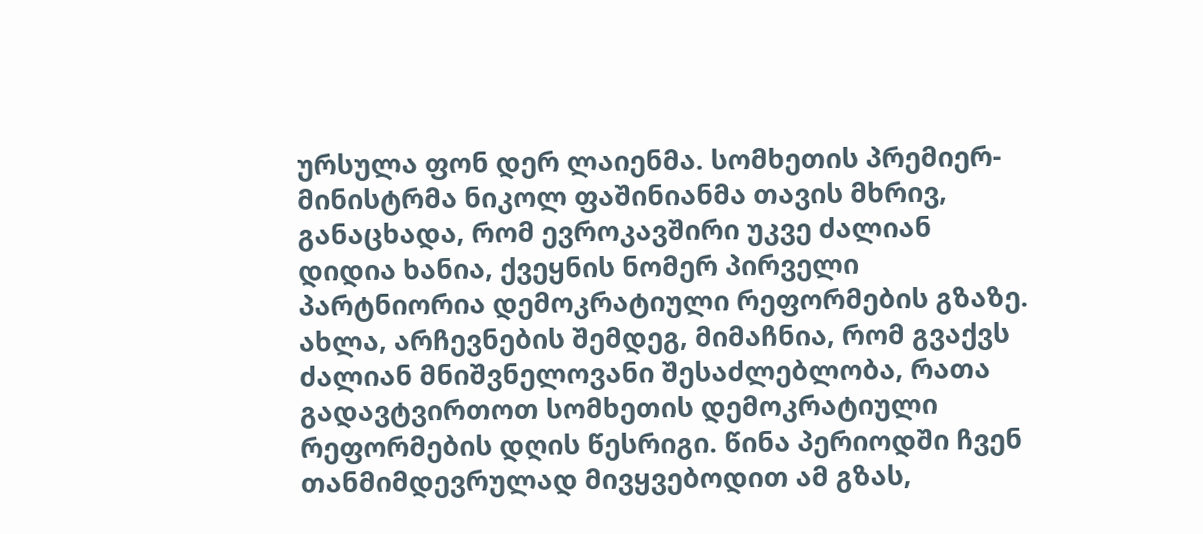ურსულა ფონ დერ ლაიენმა. სომხეთის პრემიერ-მინისტრმა ნიკოლ ფაშინიანმა თავის მხრივ, განაცხადა, რომ ევროკავშირი უკვე ძალიან დიდია ხანია, ქვეყნის ნომერ პირველი პარტნიორია დემოკრატიული რეფორმების გზაზე. ახლა, არჩევნების შემდეგ, მიმაჩნია, რომ გვაქვს ძალიან მნიშვნელოვანი შესაძლებლობა, რათა გადავტვირთოთ სომხეთის დემოკრატიული რეფორმების დღის წესრიგი. წინა პერიოდში ჩვენ თანმიმდევრულად მივყვებოდით ამ გზას,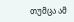თუმცა ამ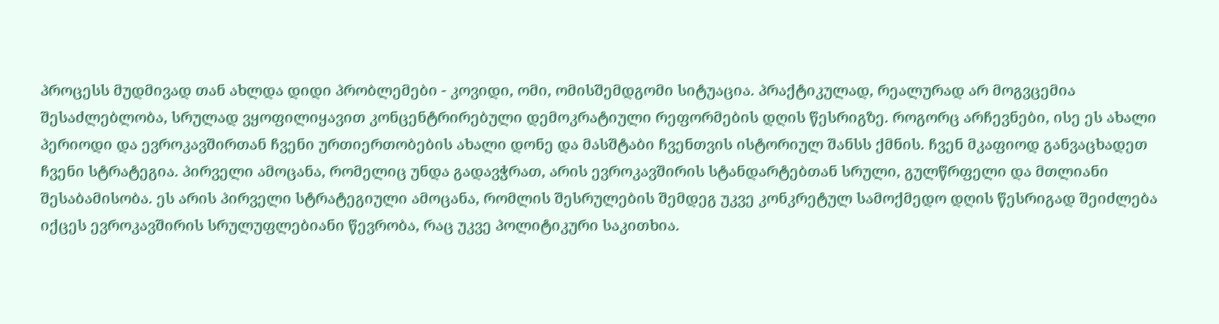პროცესს მუდმივად თან ახლდა დიდი პრობლემები - კოვიდი, ომი, ომისშემდგომი სიტუაცია. პრაქტიკულად, რეალურად არ მოგვცემია შესაძლებლობა, სრულად ვყოფილიყავით კონცენტრირებული დემოკრატიული რეფორმების დღის წესრიგზე. როგორც არჩევნები, ისე ეს ახალი პერიოდი და ევროკავშირთან ჩვენი ურთიერთობების ახალი დონე და მასშტაბი ჩვენთვის ისტორიულ შანსს ქმნის. ჩვენ მკაფიოდ განვაცხადეთ ჩვენი სტრატეგია. პირველი ამოცანა, რომელიც უნდა გადავჭრათ, არის ევროკავშირის სტანდარტებთან სრული, გულწრფელი და მთლიანი შესაბამისობა. ეს არის პირველი სტრატეგიული ამოცანა, რომლის შესრულების შემდეგ უკვე კონკრეტულ სამოქმედო დღის წესრიგად შეიძლება იქცეს ევროკავშირის სრულუფლებიანი წევრობა, რაც უკვე პოლიტიკური საკითხია.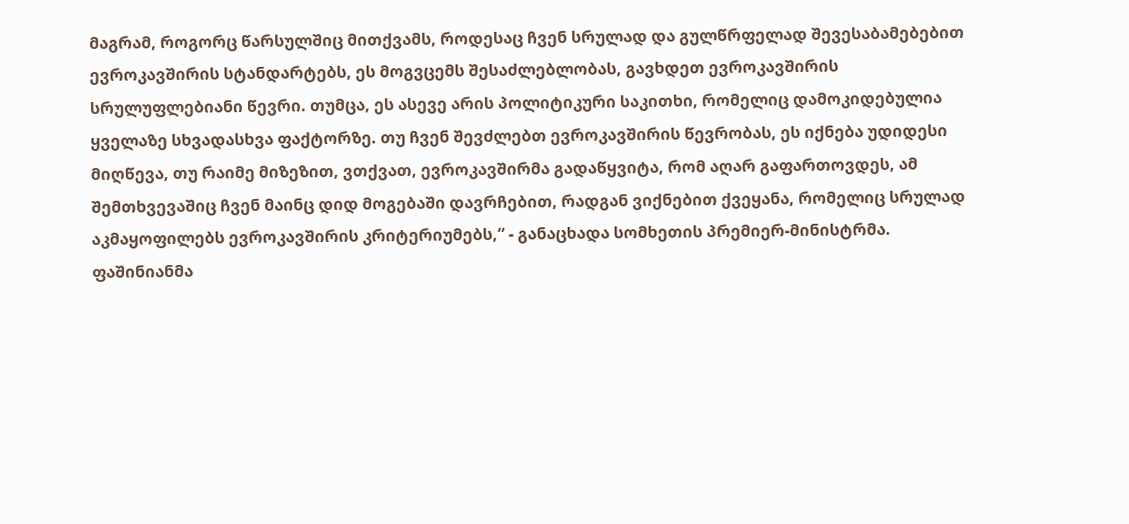მაგრამ, როგორც წარსულშიც მითქვამს, როდესაც ჩვენ სრულად და გულწრფელად შევესაბამებებით ევროკავშირის სტანდარტებს, ეს მოგვცემს შესაძლებლობას, გავხდეთ ევროკავშირის სრულუფლებიანი წევრი. თუმცა, ეს ასევე არის პოლიტიკური საკითხი, რომელიც დამოკიდებულია ყველაზე სხვადასხვა ფაქტორზე. თუ ჩვენ შევძლებთ ევროკავშირის წევრობას, ეს იქნება უდიდესი მიღწევა, თუ რაიმე მიზეზით, ვთქვათ, ევროკავშირმა გადაწყვიტა, რომ აღარ გაფართოვდეს, ამ შემთხვევაშიც ჩვენ მაინც დიდ მოგებაში დავრჩებით, რადგან ვიქნებით ქვეყანა, რომელიც სრულად აკმაყოფილებს ევროკავშირის კრიტერიუმებს,“ - განაცხადა სომხეთის პრემიერ-მინისტრმა. ფაშინიანმა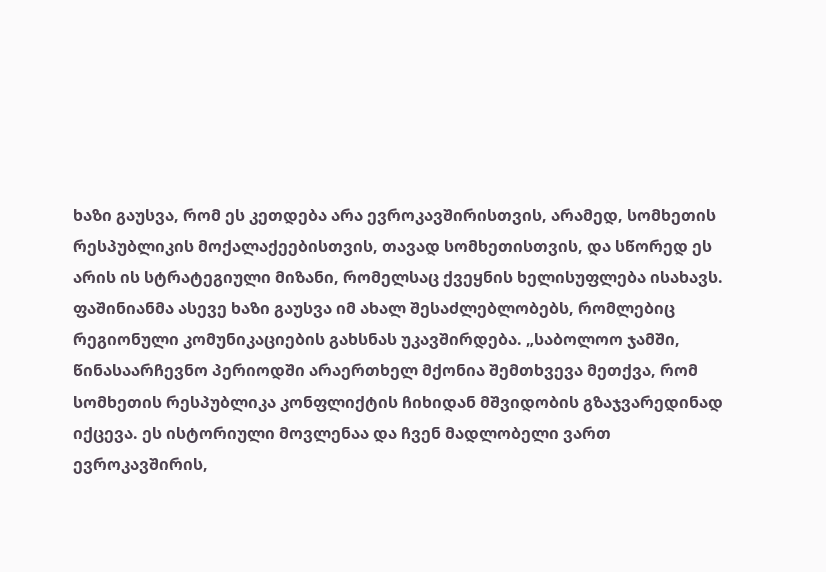ხაზი გაუსვა, რომ ეს კეთდება არა ევროკავშირისთვის, არამედ, სომხეთის რესპუბლიკის მოქალაქეებისთვის, თავად სომხეთისთვის, და სწორედ ეს არის ის სტრატეგიული მიზანი, რომელსაც ქვეყნის ხელისუფლება ისახავს. ფაშინიანმა ასევე ხაზი გაუსვა იმ ახალ შესაძლებლობებს, რომლებიც რეგიონული კომუნიკაციების გახსნას უკავშირდება. „საბოლოო ჯამში, წინასაარჩევნო პერიოდში არაერთხელ მქონია შემთხვევა მეთქვა, რომ სომხეთის რესპუბლიკა კონფლიქტის ჩიხიდან მშვიდობის გზაჯვარედინად იქცევა. ეს ისტორიული მოვლენაა და ჩვენ მადლობელი ვართ ევროკავშირის,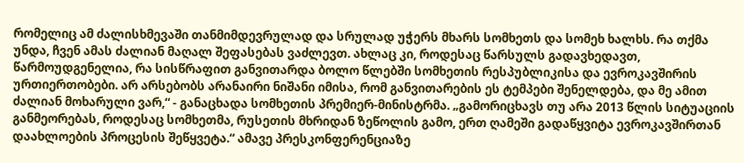რომელიც ამ ძალისხმევაში თანმიმდევრულად და სრულად უჭერს მხარს სომხეთს და სომეხ ხალხს. რა თქმა უნდა, ჩვენ ამას ძალიან მაღალ შეფასებას ვაძლევთ. ახლაც კი, როდესაც წარსულს გადავხედავთ, წარმოუდგენელია, რა სისწრაფით განვითარდა ბოლო წლებში სომხეთის რესპუბლიკისა და ევროკავშირის ურთიერთობები. არ არსებობს არანაირი ნიშანი იმისა, რომ განვითარების ეს ტემპები შენელდება, და მე ამით ძალიან მოხარული ვარ,“ - განაცხადა სომხეთის პრემიერ-მინისტრმა. „გამორიცხავს თუ არა 2013 წლის სიტუაციის განმეორებას, როდესაც სომხეთმა, რუსეთის მხრიდან ზეწოლის გამო, ერთ ღამეში გადაწყვიტა ევროკავშირთან დაახლოების პროცესის შეწყვეტა.“ ამავე პრესკონფერენციაზე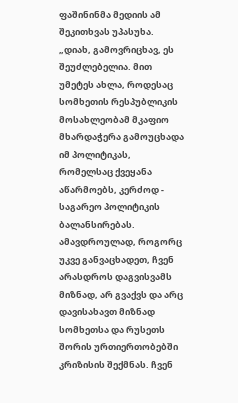ფაშინინმა მედიის ამ შეკითხვას უპასუხა. „დიახ, გამოვრიცხავ, ეს შეუძლებელია. მით უმეტეს ახლა, როდესაც სომხეთის რესპუბლიკის მოსახლეობამ მკაფიო მხარდაჭერა გამოუცხადა იმ პოლიტიკას, რომელსაც ქვეყანა აწარმოებს, კერძოდ - საგარეო პოლიტიკის ბალანსირებას. ამავდროულად, როგორც უკვე განვაცხადეთ, ჩვენ არასდროს დაგვისვამს მიზნად, არ გვაქვს და არც დავისახავთ მიზნად სომხეთსა და რუსეთს შორის ურთიერთობებში კრიზისის შექმნას. ჩვენ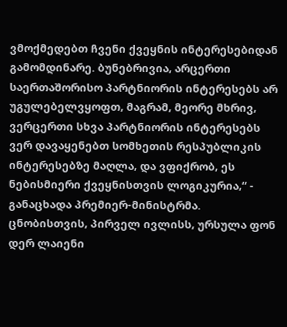ვმოქმედებთ ჩვენი ქვეყნის ინტერესებიდან გამომდინარე. ბუნებრივია, არცერთი საერთაშორისო პარტნიორის ინტერესებს არ უგულებელვყოფთ, მაგრამ, მეორე მხრივ, ვერცერთი სხვა პარტნიორის ინტერესებს ვერ დავაყენებთ სომხეთის რესპუბლიკის ინტერესებზე მაღლა, და ვფიქრობ, ეს ნებისმიერი ქვეყნისთვის ლოგიკურია,“ - განაცხადა პრემიერ-მინისტრმა. ცნობისთვის, პირველ ივლისს, ურსულა ფონ დერ ლაიენი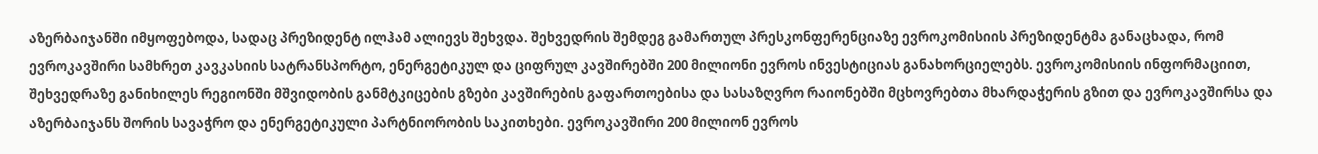აზერბაიჯანში იმყოფებოდა, სადაც პრეზიდენტ ილჰამ ალიევს შეხვდა. შეხვედრის შემდეგ გამართულ პრესკონფერენციაზე ევროკომისიის პრეზიდენტმა განაცხადა, რომ ევროკავშირი სამხრეთ კავკასიის სატრანსპორტო, ენერგეტიკულ და ციფრულ კავშირებში 200 მილიონი ევროს ინვესტიციას განახორციელებს. ევროკომისიის ინფორმაციით, შეხვედრაზე განიხილეს რეგიონში მშვიდობის განმტკიცების გზები კავშირების გაფართოებისა და სასაზღვრო რაიონებში მცხოვრებთა მხარდაჭერის გზით და ევროკავშირსა და აზერბაიჯანს შორის სავაჭრო და ენერგეტიკული პარტნიორობის საკითხები. ევროკავშირი 200 მილიონ ევროს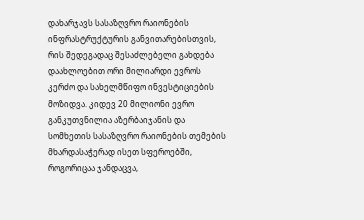დახარჯავს სასაზღვრო რაიონების ინფრასტრუქტურის განვითარებისთვის, რის შედეგადაც შესაძლებელი გახდება დაახლოებით ორი მილიარდი ევროს კერძო და სახელმწიფო ინვესტიციების მოზიდვა. კიდევ 20 მილიონი ევრო განკუთვნილია აზერბაიჯანის და სომხეთის სასაზღვრო რაიონების თემების მხარდასაჭერად ისეთ სფეროებში, როგორიცაა ჯანდაცვა,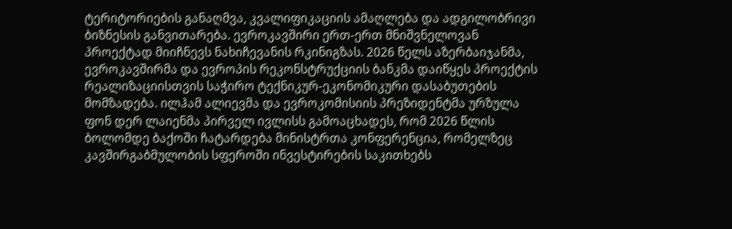ტერიტორიების განაღმვა, კვალიფიკაციის ამაღლება და ადგილობრივი ბიზნესის განვითარება. ევროკავშირი ერთ-ერთ მნიშვნელოვან პროექტად მიიჩნევს ნახიჩევანის რკინიგზას. 2026 წელს აზერბაიჯანმა, ევროკავშირმა და ევროპის რეკონსტრუქციის ბანკმა დაიწყეს პროექტის რეალიზაციისთვის საჭირო ტექნიკურ-ეკონომიკური დასაბუთების მომზადება. ილჰამ ალიევმა და ევროკომისიის პრეზიდენტმა ურზულა ფონ დერ ლაიენმა პირველ ივლისს გამოაცხადეს, რომ 2026 წლის ბოლომდე ბაქოში ჩატარდება მინისტრთა კონფერენცია, რომელზეც კავშირგაბმულობის სფეროში ინვესტირების საკითხებს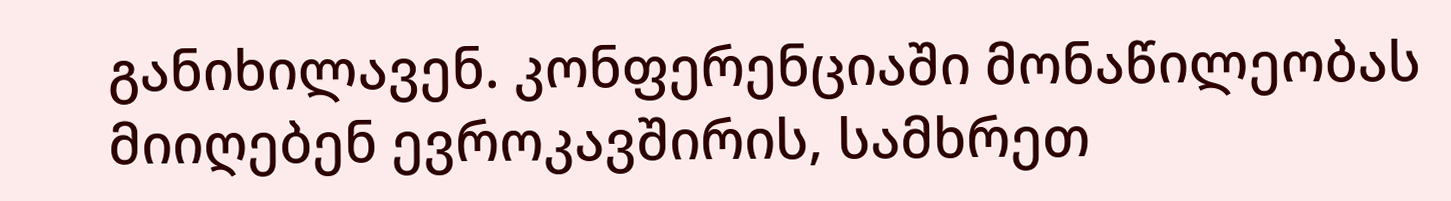განიხილავენ. კონფერენციაში მონაწილეობას მიიღებენ ევროკავშირის, სამხრეთ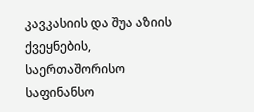კავკასიის და შუა აზიის ქვეყნების, საერთაშორისო საფინანსო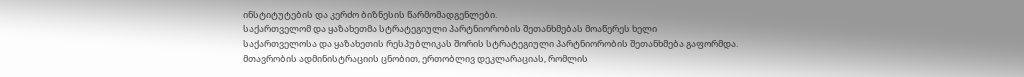ინსტიტუტების და კერძო ბიზნესის წარმომადგენლები.
საქართველომ და ყაზახეთმა სტრატეგიული პარტნიორობის შეთანხმებას მოაწერეს ხელი
საქართველოსა და ყაზახეთის რესპუბლიკას შორის სტრატეგიული პარტნიორობის შეთანხმება გაფორმდა. მთავრობის ადმინისტრაციის ცნობით, ერთობლივ დეკლარაციას, რომლის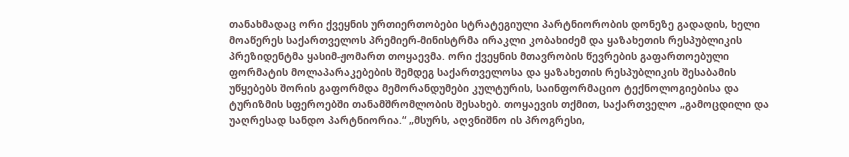თანახმადაც ორი ქვეყნის ურთიერთობები სტრატეგიული პარტნიორობის დონეზე გადადის, ხელი მოაწერეს საქართველოს პრემიერ-მინისტრმა ირაკლი კობახიძემ და ყაზახეთის რესპუბლიკის პრეზიდენტმა ყასიმ-ჟომართ თოყაევმა. ორი ქვეყნის მთავრობის წევრების გაფართოებული ფორმატის მოლაპარაკებების შემდეგ საქართველოსა და ყაზახეთის რესპუბლიკის შესაბამის უწყებებს შორის გაფორმდა მემორანდუმები კულტურის, საინფორმაციო ტექნოლოგიებისა და ტურიზმის სფეროებში თანამშრომლობის შესახებ. თოყაევის თქმით, საქართველო „გამოცდილი და უაღრესად სანდო პარტნიორია.“ „მსურს, აღვნიშნო ის პროგრესი,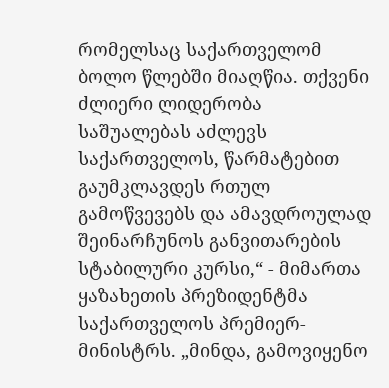რომელსაც საქართველომ ბოლო წლებში მიაღწია. თქვენი ძლიერი ლიდერობა საშუალებას აძლევს საქართველოს, წარმატებით გაუმკლავდეს რთულ გამოწვევებს და ამავდროულად შეინარჩუნოს განვითარების სტაბილური კურსი,“ - მიმართა ყაზახეთის პრეზიდენტმა საქართველოს პრემიერ-მინისტრს. „მინდა, გამოვიყენო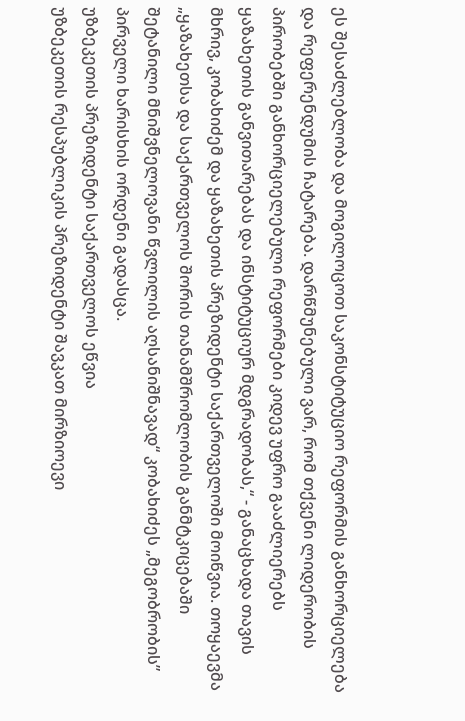ეს შესაძლებლობა და მოგილოცოთ საკონსტიტუციო რეფორმის განხორციელება და რეფერენდუმის ჩატარება. დარწმუნებული ვარ, რომ თქვენი ლიდერობის პირობებში განხორციელებული რეფორმები კიდევ უფრო გააძლიერებს ყაზახეთის განვითარებას და ინსტიტუციურ მდგრადობას,“ - განაცხადა თავის მხრივ, კობახიძემ და ყაზახეთის პრეზიდენტი საქართველოში მოიწვია. თოყაევმა „ყაზახეთსა და საქართველოს შორის თანამშრომლობის განმტკიცებაში შეტანილი მნიშვნელოვანი წვლილის აღსანიშნავად“ კობახიძეს „მეგობრობის” პირველი ხარისხის ორდენი გადასცა.
უზბეკეთის პრეზიდენტი საქართველოს ეწვია
უზბეკეთის რესპუბლიკის პრეზიდენტი შავკათ მირზიოევი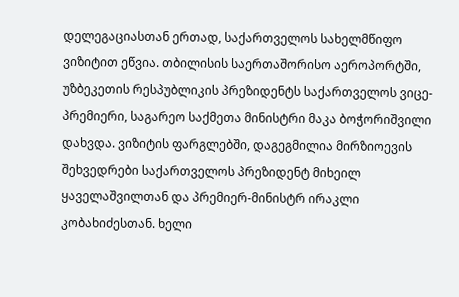დელეგაციასთან ერთად, საქართველოს სახელმწიფო ვიზიტით ეწვია. თბილისის საერთაშორისო აეროპორტში, უზბეკეთის რესპუბლიკის პრეზიდენტს საქართველოს ვიცე-პრემიერი, საგარეო საქმეთა მინისტრი მაკა ბოჭორიშვილი დახვდა. ვიზიტის ფარგლებში, დაგეგმილია მირზიოევის შეხვედრები საქართველოს პრეზიდენტ მიხეილ ყაველაშვილთან და პრემიერ-მინისტრ ირაკლი კობახიძესთან. ხელი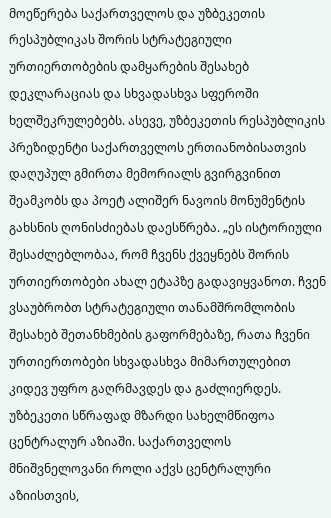მოეწერება საქართველოს და უზბეკეთის რესპუბლიკას შორის სტრატეგიული ურთიერთობების დამყარების შესახებ დეკლარაციას და სხვადასხვა სფეროში ხელშეკრულებებს. ასევე, უზბეკეთის რესპუბლიკის პრეზიდენტი საქართველოს ერთიანობისათვის დაღუპულ გმირთა მემორიალს გვირგვინით შეამკობს და პოეტ ალიშერ ნავოის მონუმენტის გახსნის ღონისძიებას დაესწრება. „ეს ისტორიული შესაძლებლობაა, რომ ჩვენს ქვეყნებს შორის ურთიერთობები ახალ ეტაპზე გადავიყვანოთ. ჩვენ ვსაუბრობთ სტრატეგიული თანამშრომლობის შესახებ შეთანხმების გაფორმებაზე, რათა ჩვენი ურთიერთობები სხვადასხვა მიმართულებით კიდევ უფრო გაღრმავდეს და გაძლიერდეს. უზბეკეთი სწრაფად მზარდი სახელმწიფოა ცენტრალურ აზიაში. საქართველოს მნიშვნელოვანი როლი აქვს ცენტრალური აზიისთვის,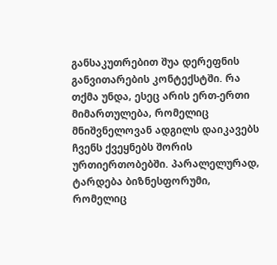განსაკუთრებით შუა დერეფნის განვითარების კონტექსტში. რა თქმა უნდა, ესეც არის ერთ-ერთი მიმართულება, რომელიც მნიშვნელოვან ადგილს დაიკავებს ჩვენს ქვეყნებს შორის ურთიერთობებში. პარალელურად, ტარდება ბიზნესფორუმი, რომელიც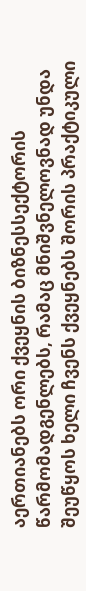აერთიანებს ორი ქვეყნის ბიზნესსექტორის წარმომადგენლებს, რამაც მნიშვნელოვნად უნდა შეუწყოს ხელი ჩვენს ქვეყნებს შორის პრაქტიკული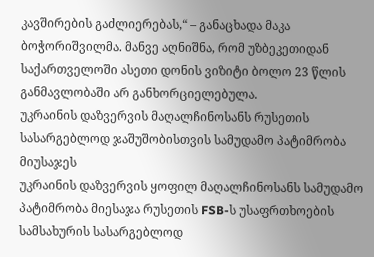კავშირების გაძლიერებას,“ – განაცხადა მაკა ბოჭორიშვილმა. მანვე აღნიშნა, რომ უზბეკეთიდან საქართველოში ასეთი დონის ვიზიტი ბოლო 23 წლის განმავლობაში არ განხორციელებულა.
უკრაინის დაზვერვის მაღალჩინოსანს რუსეთის სასარგებლოდ ჯაშუშობისთვის სამუდამო პატიმრობა მიუსაჯეს
უკრაინის დაზვერვის ყოფილ მაღალჩინოსანს სამუდამო პატიმრობა მიესაჯა რუსეთის FSB-ს უსაფრთხოების სამსახურის სასარგებლოდ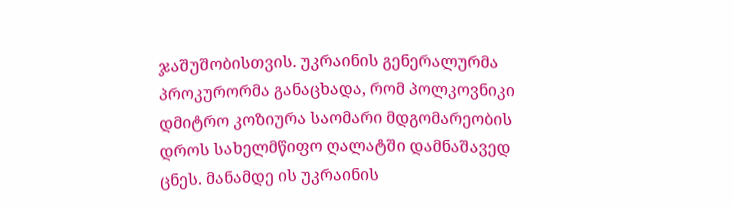ჯაშუშობისთვის. უკრაინის გენერალურმა პროკურორმა განაცხადა, რომ პოლკოვნიკი დმიტრო კოზიურა საომარი მდგომარეობის დროს სახელმწიფო ღალატში დამნაშავედ ცნეს. მანამდე ის უკრაინის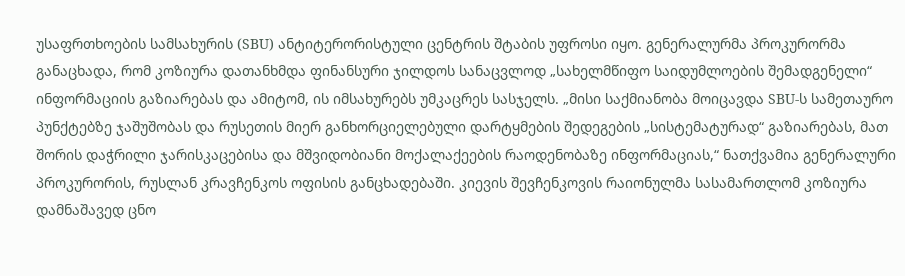უსაფრთხოების სამსახურის (SBU) ანტიტერორისტული ცენტრის შტაბის უფროსი იყო. გენერალურმა პროკურორმა განაცხადა, რომ კოზიურა დათანხმდა ფინანსური ჯილდოს სანაცვლოდ „სახელმწიფო საიდუმლოების შემადგენელი“ ინფორმაციის გაზიარებას და ამიტომ, ის იმსახურებს უმკაცრეს სასჯელს. „მისი საქმიანობა მოიცავდა SBU-ს სამეთაურო პუნქტებზე ჯაშუშობას და რუსეთის მიერ განხორციელებული დარტყმების შედეგების „სისტემატურად“ გაზიარებას, მათ შორის დაჭრილი ჯარისკაცებისა და მშვიდობიანი მოქალაქეების რაოდენობაზე ინფორმაციას,“ ნათქვამია გენერალური პროკურორის, რუსლან კრავჩენკოს ოფისის განცხადებაში. კიევის შევჩენკოვის რაიონულმა სასამართლომ კოზიურა დამნაშავედ ცნო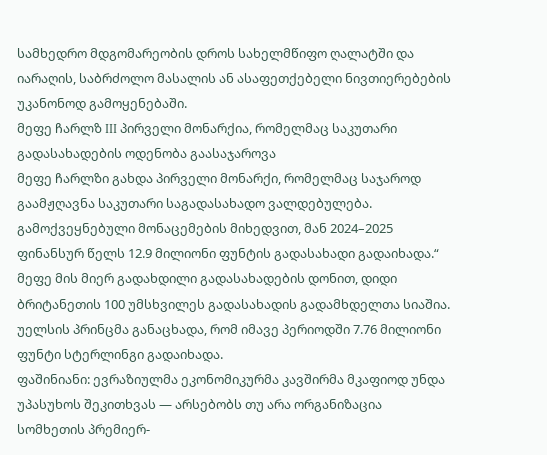სამხედრო მდგომარეობის დროს სახელმწიფო ღალატში და იარაღის, საბრძოლო მასალის ან ასაფეთქებელი ნივთიერებების უკანონოდ გამოყენებაში.
მეფე ჩარლზ III პირველი მონარქია, რომელმაც საკუთარი გადასახადების ოდენობა გაასაჯაროვა
მეფე ჩარლზი გახდა პირველი მონარქი, რომელმაც საჯაროდ გაამჟღავნა საკუთარი საგადასახადო ვალდებულება. გამოქვეყნებული მონაცემების მიხედვით, მან 2024–2025 ფინანსურ წელს 12.9 მილიონი ფუნტის გადასახადი გადაიხადა.“ მეფე მის მიერ გადახდილი გადასახადების დონით, დიდი ბრიტანეთის 100 უმსხვილეს გადასახადის გადამხდელთა სიაშია. უელსის პრინცმა განაცხადა, რომ იმავე პერიოდში 7.76 მილიონი ფუნტი სტერლინგი გადაიხადა.
ფაშინიანი: ევრაზიულმა ეკონომიკურმა კავშირმა მკაფიოდ უნდა უპასუხოს შეკითხვას — არსებობს თუ არა ორგანიზაცია
სომხეთის პრემიერ-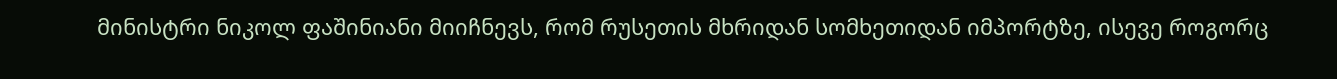მინისტრი ნიკოლ ფაშინიანი მიიჩნევს, რომ რუსეთის მხრიდან სომხეთიდან იმპორტზე, ისევე როგორც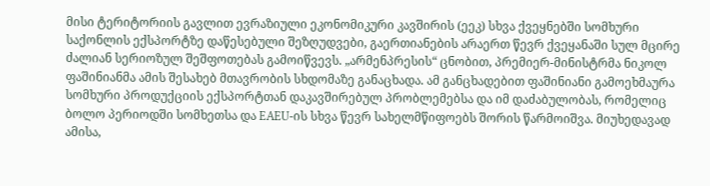მისი ტერიტორიის გავლით ევრაზიული ეკონომიკური კავშირის (ეეკ) სხვა ქვეყნებში სომხური საქონლის ექსპორტზე დაწესებული შეზღუდვები, გაერთიანების არაერთ წევრ ქვეყანაში სულ მცირე ძალიან სერიოზულ შეშფოთებას გამოიწვევს. „არმენპრესის“ ცნობით, პრემიერ-მინისტრმა ნიკოლ ფაშინიანმა ამის შესახებ მთავრობის სხდომაზე განაცხადა. ამ განცხადებით ფაშინიანი გამოეხმაურა სომხური პროდუქციის ექსპორტთან დაკავშირებულ პრობლემებსა და იმ დაძაბულობას, რომელიც ბოლო პერიოდში სომხეთსა და EAEU-ის სხვა წევრ სახელმწიფოებს შორის წარმოიშვა. მიუხედავად ამისა,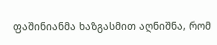ფაშინიანმა ხაზგასმით აღნიშნა, რომ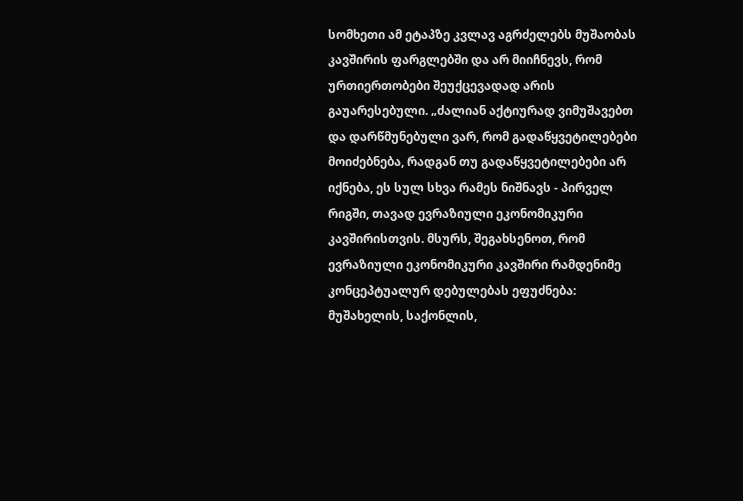სომხეთი ამ ეტაპზე კვლავ აგრძელებს მუშაობას კავშირის ფარგლებში და არ მიიჩნევს, რომ ურთიერთობები შეუქცევადად არის გაუარესებული. „ძალიან აქტიურად ვიმუშავებთ და დარწმუნებული ვარ, რომ გადაწყვეტილებები მოიძებნება, რადგან თუ გადაწყვეტილებები არ იქნება, ეს სულ სხვა რამეს ნიშნავს - პირველ რიგში, თავად ევრაზიული ეკონომიკური კავშირისთვის. მსურს, შეგახსენოთ, რომ ევრაზიული ეკონომიკური კავშირი რამდენიმე კონცეპტუალურ დებულებას ეფუძნება: მუშახელის, საქონლის,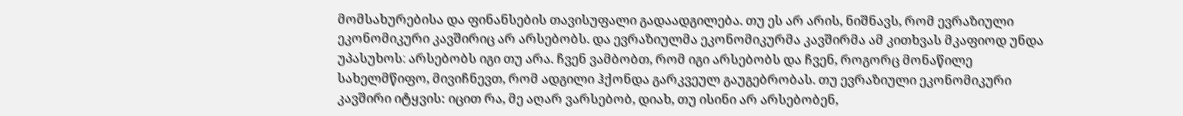მომსახურებისა და ფინანსების თავისუფალი გადაადგილება. თუ ეს არ არის, ნიშნავს, რომ ევრაზიული ეკონომიკური კავშირიც არ არსებობს. და ევრაზიულმა ეკონომიკურმა კავშირმა ამ კითხვას მკაფიოდ უნდა უპასუხოს։ არსებობს იგი თუ არა. ჩვენ ვამბობთ, რომ იგი არსებობს და ჩვენ, როგორც მონაწილე სახელმწიფო, მივიჩნევთ, რომ ადგილი ჰქონდა გარკვეულ გაუგებრობას. თუ ევრაზიული ეკონომიკური კავშირი იტყვის: იცით რა, მე აღარ ვარსებობ, დიახ, თუ ისინი არ არსებობენ,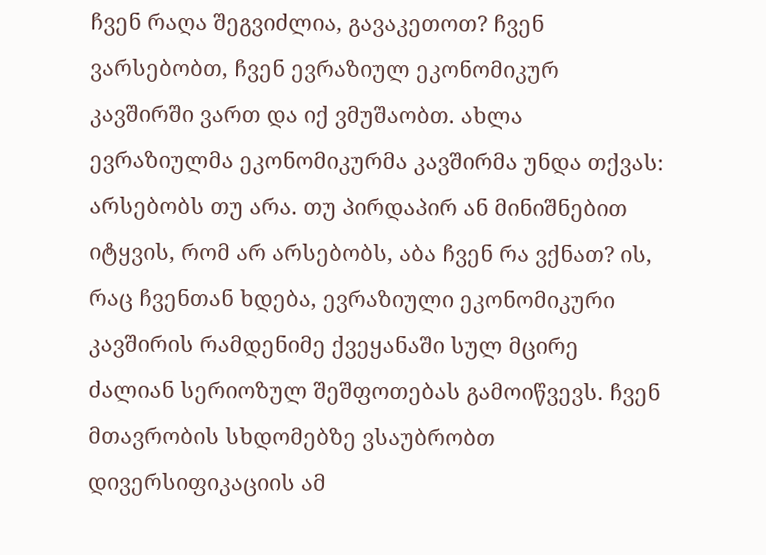ჩვენ რაღა შეგვიძლია, გავაკეთოთ? ჩვენ ვარსებობთ, ჩვენ ევრაზიულ ეკონომიკურ კავშირში ვართ და იქ ვმუშაობთ. ახლა ევრაზიულმა ეკონომიკურმა კავშირმა უნდა თქვას։ არსებობს თუ არა. თუ პირდაპირ ან მინიშნებით იტყვის, რომ არ არსებობს, აბა ჩვენ რა ვქნათ? ის, რაც ჩვენთან ხდება, ევრაზიული ეკონომიკური კავშირის რამდენიმე ქვეყანაში სულ მცირე ძალიან სერიოზულ შეშფოთებას გამოიწვევს. ჩვენ მთავრობის სხდომებზე ვსაუბრობთ დივერსიფიკაციის ამ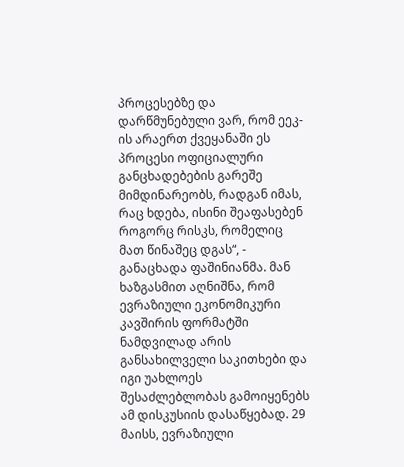პროცესებზე და დარწმუნებული ვარ, რომ ეეკ-ის არაერთ ქვეყანაში ეს პროცესი ოფიციალური განცხადებების გარეშე მიმდინარეობს, რადგან იმას, რაც ხდება, ისინი შეაფასებენ როგორც რისკს, რომელიც მათ წინაშეც დგას“, - განაცხადა ფაშინიანმა. მან ხაზგასმით აღნიშნა, რომ ევრაზიული ეკონომიკური კავშირის ფორმატში ნამდვილად არის განსახილველი საკითხები და იგი უახლოეს შესაძლებლობას გამოიყენებს ამ დისკუსიის დასაწყებად. 29 მაისს, ევრაზიული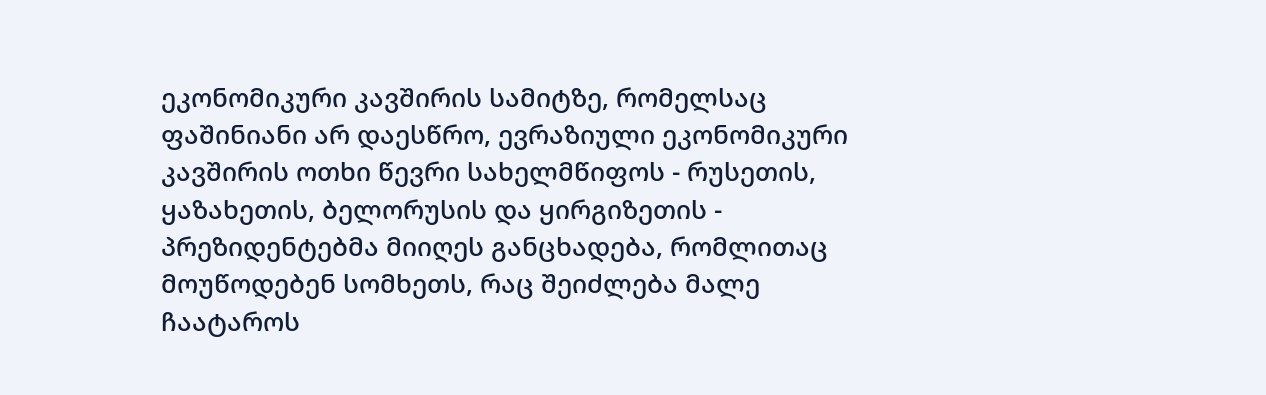ეკონომიკური კავშირის სამიტზე, რომელსაც ფაშინიანი არ დაესწრო, ევრაზიული ეკონომიკური კავშირის ოთხი წევრი სახელმწიფოს - რუსეთის, ყაზახეთის, ბელორუსის და ყირგიზეთის - პრეზიდენტებმა მიიღეს განცხადება, რომლითაც მოუწოდებენ სომხეთს, რაც შეიძლება მალე ჩაატაროს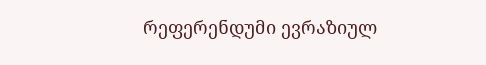რეფერენდუმი ევრაზიულ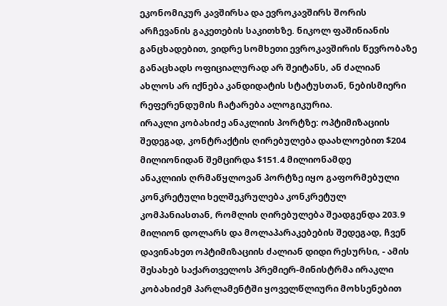ეკონომიკურ კავშირსა და ევროკავშირს შორის არჩევანის გაკეთების საკითხზე. ნიკოლ ფაშინიანის განცხადებით, ვიდრე სომხეთი ევროკავშირის წევრობაზე განაცხადს ოფიციალურად არ შეიტანს, ან ძალიან ახლოს არ იქნება კანდიდატის სტატუსთან, ნებისმიერი რეფერენდუმის ჩატარება ალოგიკურია.
ირაკლი კობახიძე ანაკლიის პორტზე: ოპტიმიზაციის შედეგად, კონტრაქტის ღირებულება დაახლოებით $204 მილიონიდან შემცირდა $151.4 მილიონამდე
ანაკლიის ღრმაწყლოვან პორტზე იყო გაფორმებული კონკრეტული ხელშეკრულება კონკრეტულ კომპანიასთან, რომლის ღირებულება შეადგენდა 203.9 მილიონ დოლარს და მოლაპარაკებების შედეგად, ჩვენ დავინახეთ ოპტიმიზაციის ძალიან დიდი რესურსი, - ამის შესახებ საქართველოს პრემიერ-მინისტრმა ირაკლი კობახიძემ პარლამენტში ყოველწლიური მოხსენებით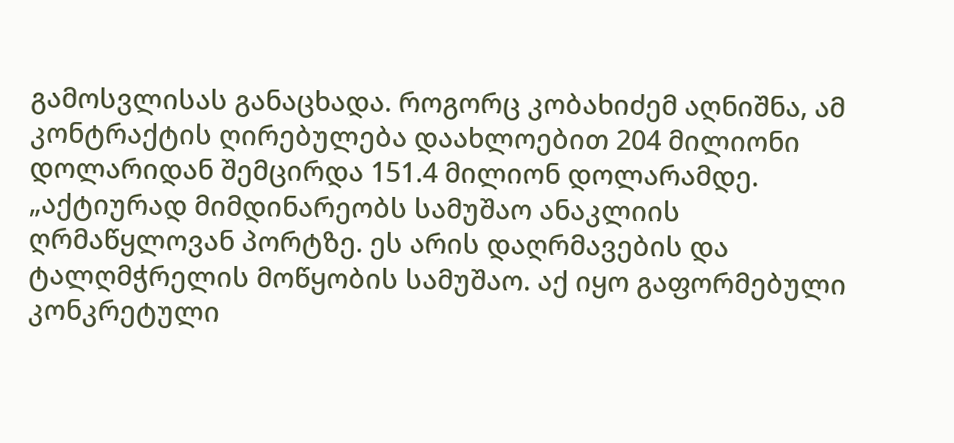გამოსვლისას განაცხადა. როგორც კობახიძემ აღნიშნა, ამ კონტრაქტის ღირებულება დაახლოებით 204 მილიონი დოლარიდან შემცირდა 151.4 მილიონ დოლარამდე. „აქტიურად მიმდინარეობს სამუშაო ანაკლიის ღრმაწყლოვან პორტზე. ეს არის დაღრმავების და ტალღმჭრელის მოწყობის სამუშაო. აქ იყო გაფორმებული კონკრეტული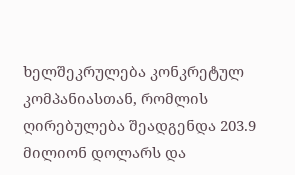ხელშეკრულება კონკრეტულ კომპანიასთან, რომლის ღირებულება შეადგენდა 203.9 მილიონ დოლარს და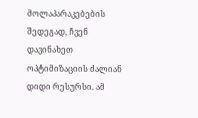მოლაპარაკებების შედეგად, ჩვენ დავინახეთ ოპტიმიზაციის ძალიან დიდი რესურსი. ამ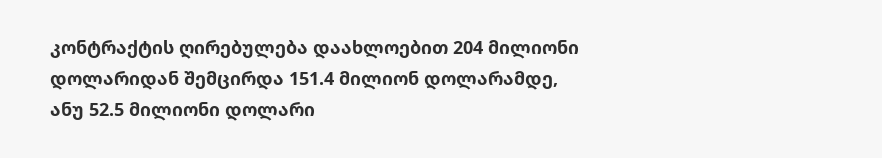კონტრაქტის ღირებულება დაახლოებით 204 მილიონი დოლარიდან შემცირდა 151.4 მილიონ დოლარამდე, ანუ 52.5 მილიონი დოლარი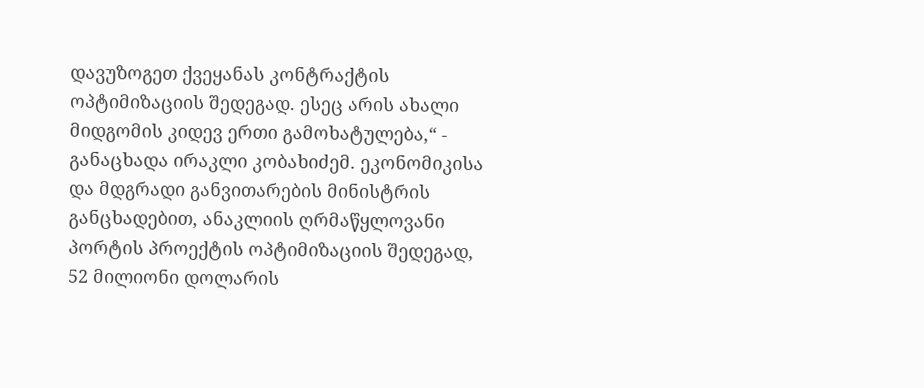დავუზოგეთ ქვეყანას კონტრაქტის ოპტიმიზაციის შედეგად. ესეც არის ახალი მიდგომის კიდევ ერთი გამოხატულება,“ - განაცხადა ირაკლი კობახიძემ. ეკონომიკისა და მდგრადი განვითარების მინისტრის განცხადებით, ანაკლიის ღრმაწყლოვანი პორტის პროექტის ოპტიმიზაციის შედეგად, 52 მილიონი დოლარის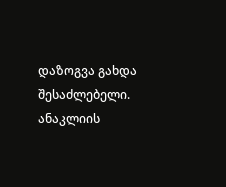დაზოგვა გახდა შესაძლებელი. ანაკლიის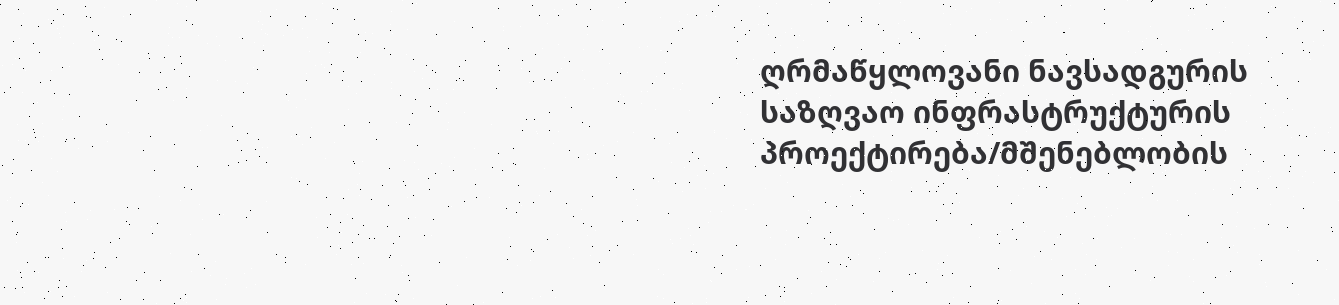ღრმაწყლოვანი ნავსადგურის საზღვაო ინფრასტრუქტურის პროექტირება/მშენებლობის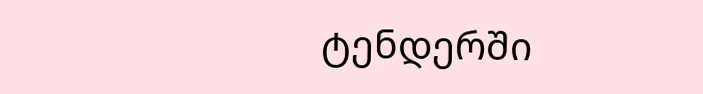ტენდერში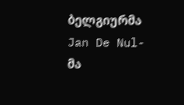ბელგიურმა Jan De Nul-მა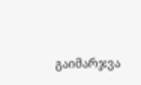გაიმარჯვა